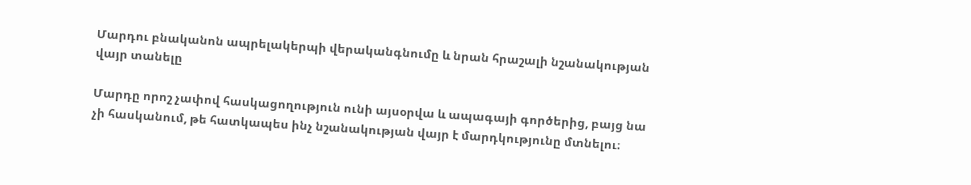Մարդու բնականոն ապրելակերպի վերականգնումը և նրան հրաշալի նշանակության վայր տանելը

Մարդը որոշ չափով հասկացողություն ունի այսօրվա և ապագայի գործերից, բայց նա չի հասկանում, թե հատկապես ինչ նշանակության վայր է մարդկությունը մտնելու։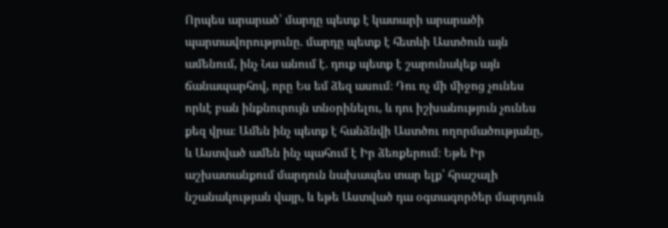Որպես արարած՝ մարդը պետք է կատարի արարածի պարտավորությունը. մարդը պետք է հետևի Աստծուն այն ամենում, ինչ Նա անում է. դուք պետք է շարունակեք այն ճանապարհով, որը Ես եմ ձեզ ասում։ Դու ոչ մի միջոց չունես որևէ բան ինքնուրույն տնօրինելու, և դու իշխանություն չունես քեզ վրա։ Ամեն ինչ պետք է հանձնվի Աստծու ողորմածությանը, և Աստված ամեն ինչ պահում է Իր ձեռքերում։ Եթե Իր աշխատանքում մարդուն նախապես տար ելք՝ հրաշալի նշանակության վայր, և եթե Աստված դա օգտագործեր մարդուն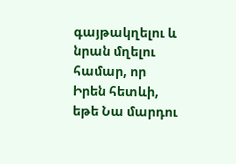գայթակղելու և նրան մղելու համար, որ Իրեն հետևի, եթե Նա մարդու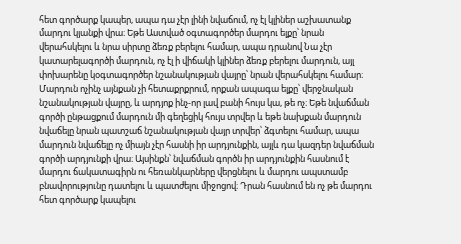հետ գործարք կապեր, ապա դա չէր լինի նվաճում, ոչ էլ կլիներ աշխատանք մարդու կյանքի վրա։ Եթե Աստված օգտագործեր մարդու ելքը՝ նրան վերահսկելու և նրա սիրտը ձեռք բերելու համար, ապա դրանով Նա չէր կատարելագործի մարդուն, ոչ էլ ի վիճակի կլիներ ձեռք բերելու մարդուն, այլ փոխարենը կօգտագործեր նշանակության վայրը՝ նրան վերահսկելու համար։ Մարդուն ոչինչ այնքան չի հետաքրքրում, որքան ապագա ելքը՝ վերջնական նշանակության վայրը, և արդյոք ինչ-որ լավ բանի հույս կա, թե ոչ։ Եթե նվաճման գործի ընթացքում մարդուն մի գեղեցիկ հույս տրվեր և եթե նախքան մարդուն նվաճելը նրան պատշաճ նշանակության վայր տրվեր՝ ձգտելու համար, ապա մարդուն նվաճելը ոչ միայն չէր հասնի իր արդյունքին, այլև դա կազդեր նվաճման գործի արդյունքի վրա։ Այսինքն՝ նվաճման գործն իր արդյունքին հասնում է մարդու ճակատագիրն ու հեռանկարները վերցնելու և մարդու ապստամբ բնավորությունը դատելու և պատժելու միջոցով։ Դրան հասնում են ոչ թե մարդու հետ գործարք կապելու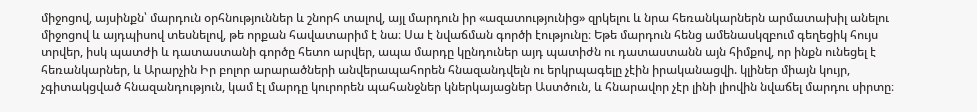միջոցով, այսինքն՝ մարդուն օրհնություններ և շնորհ տալով, այլ մարդուն իր «ազատությունից» զրկելու և նրա հեռանկարներն արմատախիլ անելու միջոցով և այդպիսով տեսնելով, թե որքան հավատարիմ է նա։ Սա է նվաճման գործի էությունը։ Եթե մարդուն հենց ամենասկզբում գեղեցիկ հույս տրվեր, իսկ պատժի և դատաստանի գործը հետո արվեր, ապա մարդը կընդուներ այդ պատիժն ու դատաստանն այն հիմքով, որ ինքն ունեցել է հեռանկարներ, և Արարչին Իր բոլոր արարածների անվերապահորեն հնազանդվելն ու երկրպագելը չէին իրականացվի. կլիներ միայն կույր, չգիտակցված հնազանդություն, կամ էլ մարդը կուրորեն պահանջներ կներկայացներ Աստծուն, և հնարավոր չէր լինի լիովին նվաճել մարդու սիրտը։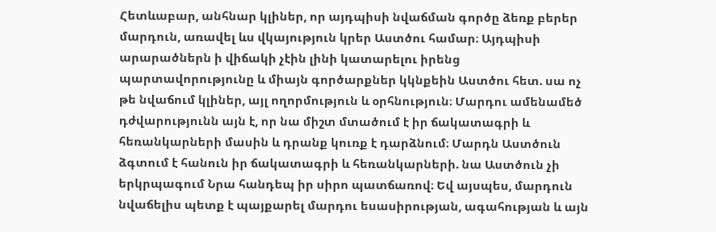Հետևաբար, անհնար կլիներ, որ այդպիսի նվաճման գործը ձեռք բերեր մարդուն, առավել ևս վկայություն կրեր Աստծու համար։ Այդպիսի արարածներն ի վիճակի չէին լինի կատարելու իրենց պարտավորությունը և միայն գործարքներ կկնքեին Աստծու հետ. սա ոչ թե նվաճում կլիներ, այլ ողորմություն և օրհնություն։ Մարդու ամենամեծ դժվարությունն այն է, որ նա միշտ մտածում է իր ճակատագրի և հեռանկարների մասին և դրանք կուռք է դարձնում։ Մարդն Աստծուն ձգտում է հանուն իր ճակատագրի և հեռանկարների. նա Աստծուն չի երկրպագում Նրա հանդեպ իր սիրո պատճառով։ Եվ այսպես, մարդուն նվաճելիս պետք է պայքարել մարդու եսասիրության, ագահության և այն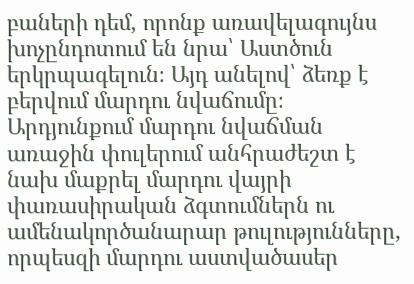բաների դեմ, որոնք առավելագույնս խոչընդոտում են նրա՝ Աստծուն երկրպագելուն։ Այդ անելով՝ ձեռք է բերվում մարդու նվաճումը։ Արդյունքում մարդու նվաճման առաջին փուլերում անհրաժեշտ է նախ մաքրել մարդու վայրի փառասիրական ձգտումներն ու ամենակործանարար թուլությունները, որպեսզի մարդու աստվածասեր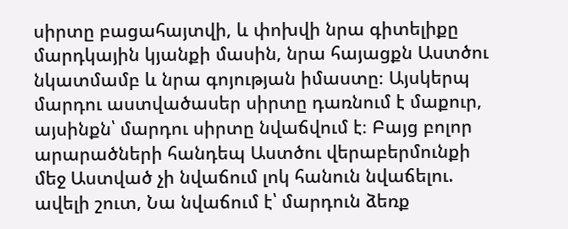սիրտը բացահայտվի, և փոխվի նրա գիտելիքը մարդկային կյանքի մասին, նրա հայացքն Աստծու նկատմամբ և նրա գոյության իմաստը։ Այսկերպ մարդու աստվածասեր սիրտը դառնում է մաքուր, այսինքն՝ մարդու սիրտը նվաճվում է։ Բայց բոլոր արարածների հանդեպ Աստծու վերաբերմունքի մեջ Աստված չի նվաճում լոկ հանուն նվաճելու. ավելի շուտ, Նա նվաճում է՝ մարդուն ձեռք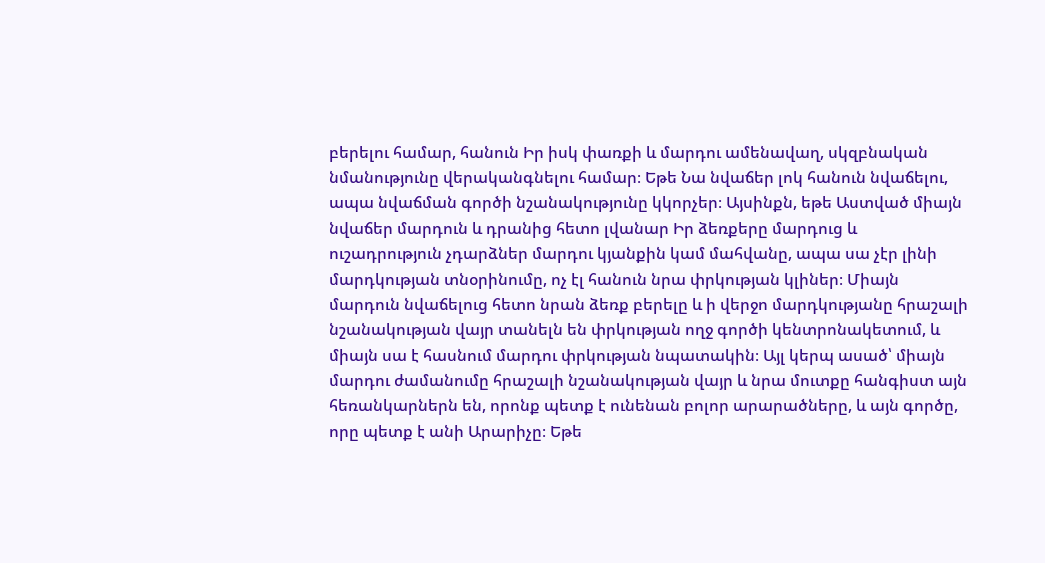բերելու համար, հանուն Իր իսկ փառքի և մարդու ամենավաղ, սկզբնական նմանությունը վերականգնելու համար։ Եթե Նա նվաճեր լոկ հանուն նվաճելու, ապա նվաճման գործի նշանակությունը կկորչեր։ Այսինքն, եթե Աստված միայն նվաճեր մարդուն և դրանից հետո լվանար Իր ձեռքերը մարդուց և ուշադրություն չդարձներ մարդու կյանքին կամ մահվանը, ապա սա չէր լինի մարդկության տնօրինումը, ոչ էլ հանուն նրա փրկության կլիներ։ Միայն մարդուն նվաճելուց հետո նրան ձեռք բերելը և ի վերջո մարդկությանը հրաշալի նշանակության վայր տանելն են փրկության ողջ գործի կենտրոնակետում, և միայն սա է հասնում մարդու փրկության նպատակին։ Այլ կերպ ասած՝ միայն մարդու ժամանումը հրաշալի նշանակության վայր և նրա մուտքը հանգիստ այն հեռանկարներն են, որոնք պետք է ունենան բոլոր արարածները, և այն գործը, որը պետք է անի Արարիչը։ Եթե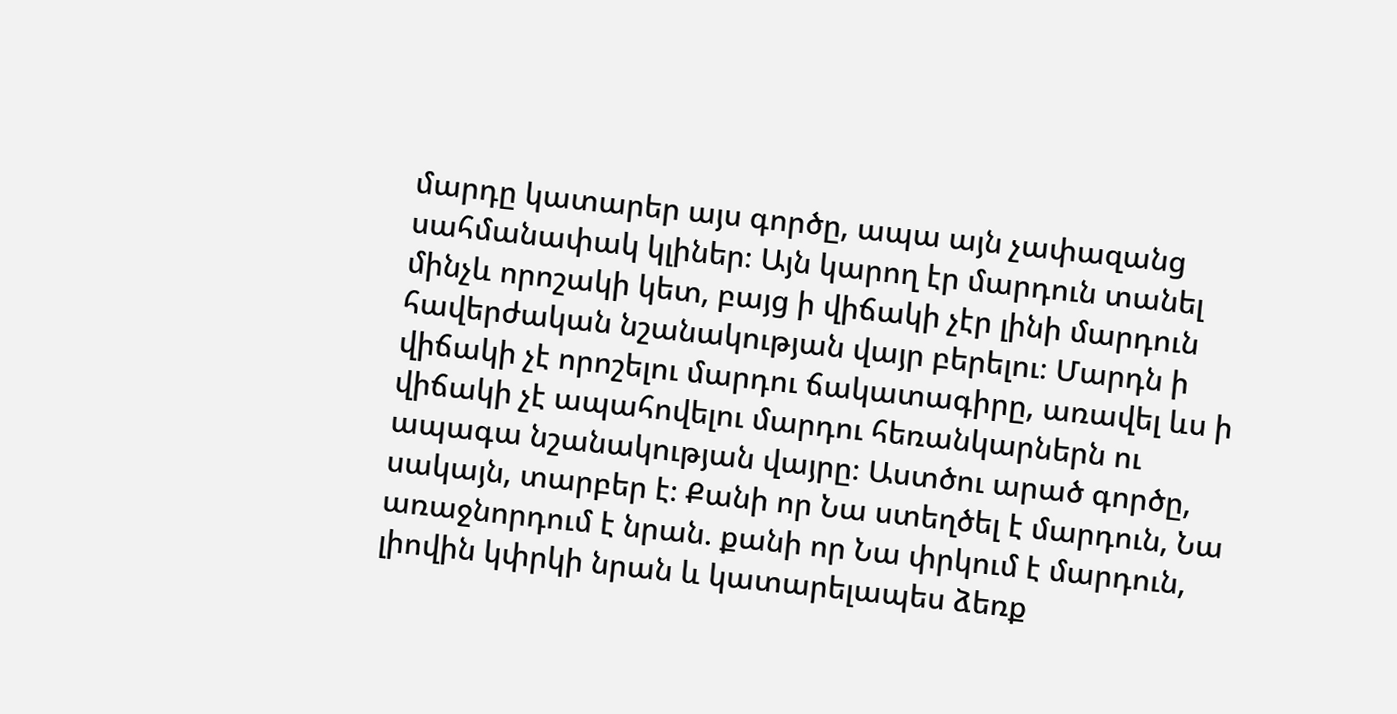մարդը կատարեր այս գործը, ապա այն չափազանց սահմանափակ կլիներ։ Այն կարող էր մարդուն տանել մինչև որոշակի կետ, բայց ի վիճակի չէր լինի մարդուն հավերժական նշանակության վայր բերելու։ Մարդն ի վիճակի չէ որոշելու մարդու ճակատագիրը, առավել ևս ի վիճակի չէ ապահովելու մարդու հեռանկարներն ու ապագա նշանակության վայրը։ Աստծու արած գործը, սակայն, տարբեր է։ Քանի որ Նա ստեղծել է մարդուն, Նա առաջնորդում է նրան. քանի որ Նա փրկում է մարդուն, լիովին կփրկի նրան և կատարելապես ձեռք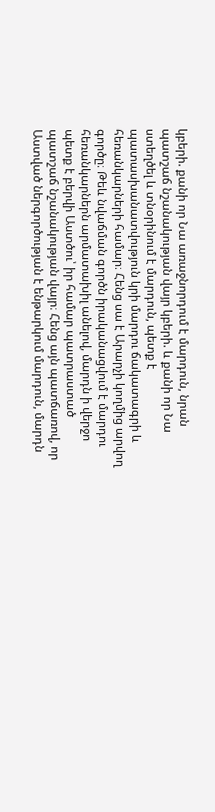կբերի. քանի որ Նա առաջնորդում է մարդուն, նրան պատշաճ նշանակության վայր կբերի. և քանի որ Նա ստեղծել և տնօրինում է մարդուն, պետք է պատասխանատվություն կրի մարդու ճակատագրի և հեռանկարների համար։ Հենց սա է Արարչի կողմից արվող գործը։ Թեև նվաճման գործն իրականացվում է մարդու հեռանկարներն արմատախիլ անելով, մարդն ի վերջո պետք է բերվի Աստծու՝ իր համար պատրաստած պատշաճ նշանակության վայր։ Հենց այն պատճառով, որ Աստված ներգործության է ենթարկում մարդուն, մարդն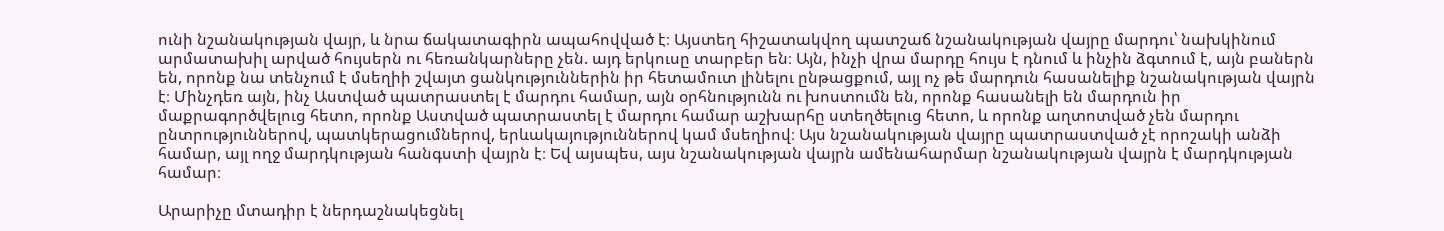ունի նշանակության վայր, և նրա ճակատագիրն ապահովված է։ Այստեղ հիշատակվող պատշաճ նշանակության վայրը մարդու՝ նախկինում արմատախիլ արված հույսերն ու հեռանկարները չեն. այդ երկուսը տարբեր են։ Այն, ինչի վրա մարդը հույս է դնում և ինչին ձգտում է, այն բաներն են, որոնք նա տենչում է մսեղիի շվայտ ցանկություններին իր հետամուտ լինելու ընթացքում, այլ ոչ թե մարդուն հասանելիք նշանակության վայրն է։ Մինչդեռ այն, ինչ Աստված պատրաստել է մարդու համար, այն օրհնությունն ու խոստումն են, որոնք հասանելի են մարդուն իր մաքրագործվելուց հետո, որոնք Աստված պատրաստել է մարդու համար աշխարհը ստեղծելուց հետո, և որոնք աղտոտված չեն մարդու ընտրություններով, պատկերացումներով, երևակայություններով կամ մսեղիով։ Այս նշանակության վայրը պատրաստված չէ որոշակի անձի համար, այլ ողջ մարդկության հանգստի վայրն է։ Եվ այսպես, այս նշանակության վայրն ամենահարմար նշանակության վայրն է մարդկության համար։

Արարիչը մտադիր է ներդաշնակեցնել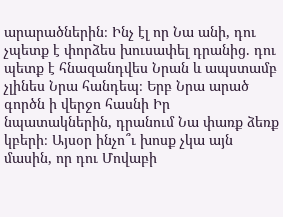արարածներին։ Ինչ էլ որ Նա անի, դու չպետք է փորձես խուսափել դրանից. դու պետք է հնազանդվես Նրան և ապստամբ չլինես Նրա հանդեպ։ Երբ Նրա արած գործն ի վերջո հասնի Իր նպատակներին, դրանում Նա փառք ձեռք կբերի։ Այսօր ինչո՞ւ խոսք չկա այն մասին, որ դու Մովաբի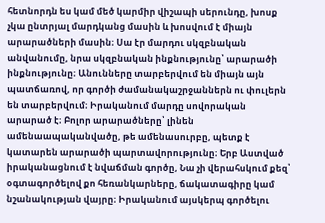հետնորդն ես կամ մեծ կարմիր վիշապի սերունդը, խոսք չկա ընտրյալ մարդկանց մասին և խոսվում է միայն արարածների մասին։ Սա էր մարդու սկզբնական անվանումը, նրա սկզբնական ինքնությունը՝ արարածի ինքնությունը։ Անունները տարբերվում են միայն այն պատճառով, որ գործի ժամանակաշրջաններն ու փուլերն են տարբերվում։ Իրականում մարդը սովորական արարած է։ Բոլոր արարածները՝ լինեն ամենաապականվածը, թե ամենասուրբը, պետք է կատարեն արարածի պարտավորությունը։ Երբ Աստված իրականացնում է նվաճման գործը, Նա չի վերահսկում քեզ՝ օգտագործելով քո հեռանկարները, ճակատագիրը կամ նշանակության վայրը։ Իրականում այսկերպ գործելու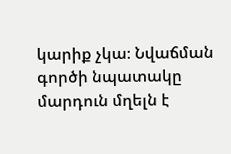կարիք չկա։ Նվաճման գործի նպատակը մարդուն մղելն է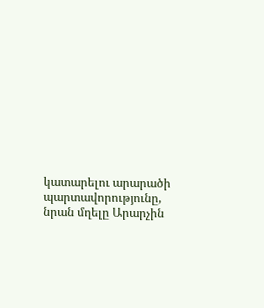կատարելու արարածի պարտավորությունը, նրան մղելը Արարչին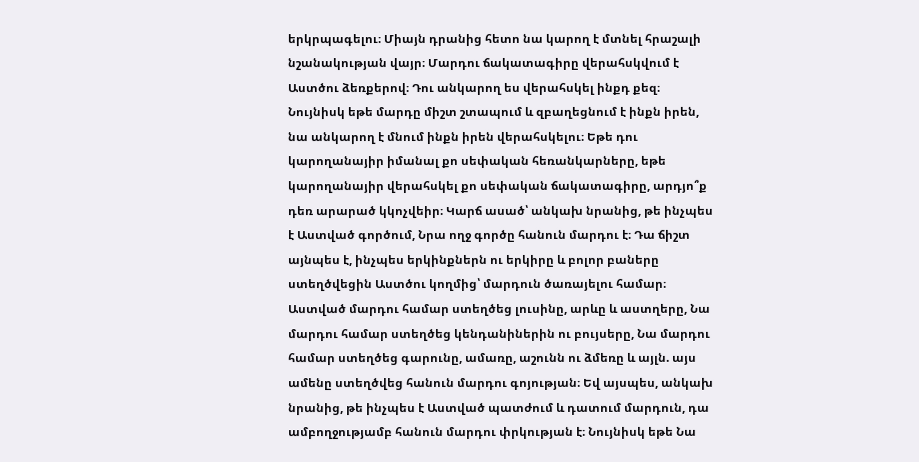երկրպագելու։ Միայն դրանից հետո նա կարող է մտնել հրաշալի նշանակության վայր։ Մարդու ճակատագիրը վերահսկվում է Աստծու ձեռքերով։ Դու անկարող ես վերահսկել ինքդ քեզ։ Նույնիսկ եթե մարդը միշտ շտապում և զբաղեցնում է ինքն իրեն, նա անկարող է մնում ինքն իրեն վերահսկելու։ Եթե դու կարողանայիր իմանալ քո սեփական հեռանկարները, եթե կարողանայիր վերահսկել քո սեփական ճակատագիրը, արդյո՞ք դեռ արարած կկոչվեիր։ Կարճ ասած՝ անկախ նրանից, թե ինչպես է Աստված գործում, Նրա ողջ գործը հանուն մարդու է։ Դա ճիշտ այնպես է, ինչպես երկինքներն ու երկիրը և բոլոր բաները ստեղծվեցին Աստծու կողմից՝ մարդուն ծառայելու համար։ Աստված մարդու համար ստեղծեց լուսինը, արևը և աստղերը, Նա մարդու համար ստեղծեց կենդանիներին ու բույսերը, Նա մարդու համար ստեղծեց գարունը, ամառը, աշունն ու ձմեռը և այլն. այս ամենը ստեղծվեց հանուն մարդու գոյության։ Եվ այսպես, անկախ նրանից, թե ինչպես է Աստված պատժում և դատում մարդուն, դա ամբողջությամբ հանուն մարդու փրկության է։ Նույնիսկ եթե Նա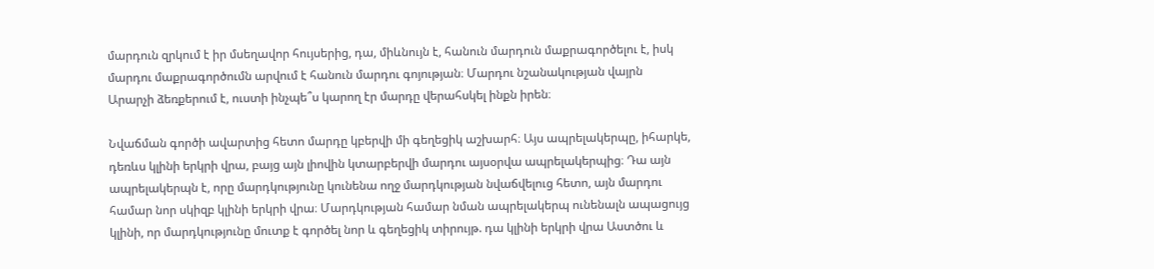մարդուն զրկում է իր մսեղավոր հույսերից, դա, միևնույն է, հանուն մարդուն մաքրագործելու է, իսկ մարդու մաքրագործումն արվում է հանուն մարդու գոյության։ Մարդու նշանակության վայրն Արարչի ձեռքերում է, ուստի ինչպե՞ս կարող էր մարդը վերահսկել ինքն իրեն։

Նվաճման գործի ավարտից հետո մարդը կբերվի մի գեղեցիկ աշխարհ։ Այս ապրելակերպը, իհարկե, դեռևս կլինի երկրի վրա, բայց այն լիովին կտարբերվի մարդու այսօրվա ապրելակերպից։ Դա այն ապրելակերպն է, որը մարդկությունը կունենա ողջ մարդկության նվաճվելուց հետո, այն մարդու համար նոր սկիզբ կլինի երկրի վրա։ Մարդկության համար նման ապրելակերպ ունենալն ապացույց կլինի, որ մարդկությունը մուտք է գործել նոր և գեղեցիկ տիրույթ. դա կլինի երկրի վրա Աստծու և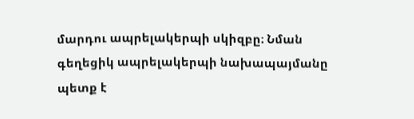մարդու ապրելակերպի սկիզբը։ Նման գեղեցիկ ապրելակերպի նախապայմանը պետք է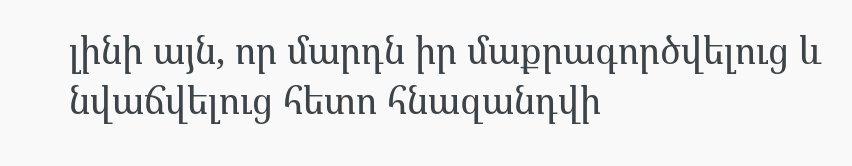լինի այն, որ մարդն իր մաքրագործվելուց և նվաճվելուց հետո հնազանդվի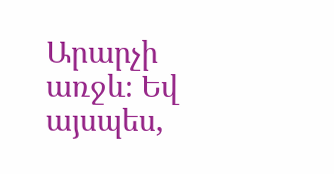Արարչի առջև։ Եվ այսպես,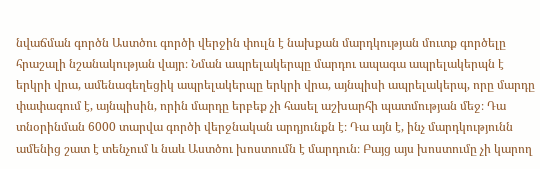նվաճման գործն Աստծու գործի վերջին փուլն է նախքան մարդկության մուտք գործելը հրաշալի նշանակության վայր։ Նման ապրելակերպը մարդու ապագա ապրելակերպն է երկրի վրա, ամենագեղեցիկ ապրելակերպը երկրի վրա, այնպիսի ապրելակերպ, որը մարդը փափագում է, այնպիսին, որին մարդը երբեք չի հասել աշխարհի պատմության մեջ։ Դա տնօրինման 6000 տարվա գործի վերջնական արդյունքն է։ Դա այն է, ինչ մարդկությունն ամենից շատ է տենչում և նաև Աստծու խոստումն է մարդուն։ Բայց այս խոստումը չի կարող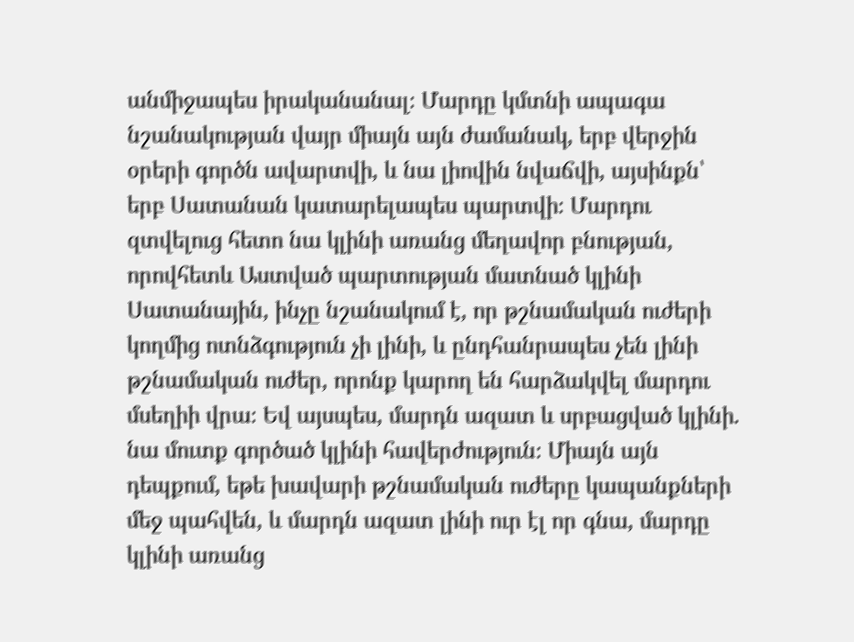անմիջապես իրականանալ։ Մարդը կմտնի ապագա նշանակության վայր միայն այն ժամանակ, երբ վերջին օրերի գործն ավարտվի, և նա լիովին նվաճվի, այսինքն՝ երբ Սատանան կատարելապես պարտվի։ Մարդու զտվելուց հետո նա կլինի առանց մեղավոր բնության, որովհետև Աստված պարտության մատնած կլինի Սատանային, ինչը նշանակում է, որ թշնամական ուժերի կողմից ոտնձգություն չի լինի, և ընդհանրապես չեն լինի թշնամական ուժեր, որոնք կարող են հարձակվել մարդու մսեղիի վրա։ Եվ այսպես, մարդն ազատ և սրբացված կլինի. նա մուտք գործած կլինի հավերժություն։ Միայն այն դեպքում, եթե խավարի թշնամական ուժերը կապանքների մեջ պահվեն, և մարդն ազատ լինի ուր էլ որ գնա, մարդը կլինի առանց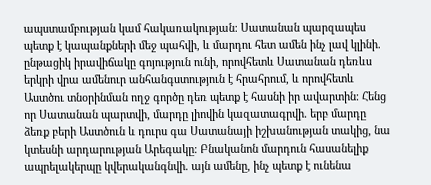ապստամբության կամ հակառակության։ Սատանան պարզապես պետք է կապանքների մեջ պահվի, և մարդու հետ ամեն ինչ լավ կլինի. ընթացիկ իրավիճակը գոյություն ունի, որովհետև Սատանան դեռևս երկրի վրա ամենուր անհանգստություն է հրահրում, և որովհետև Աստծու տնօրինման ողջ գործը դեռ պետք է հասնի իր ավարտին։ Հենց որ Սատանան պարտվի, մարդը լիովին կազատագրվի. երբ մարդը ձեռք բերի Աստծուն և դուրս գա Սատանայի իշխանության տակից, նա կտեսնի արդարության Արեգակը։ Բնականոն մարդուն հասանելիք ապրելակերպը կվերականգնվի. այն ամենը, ինչ պետք է ունենա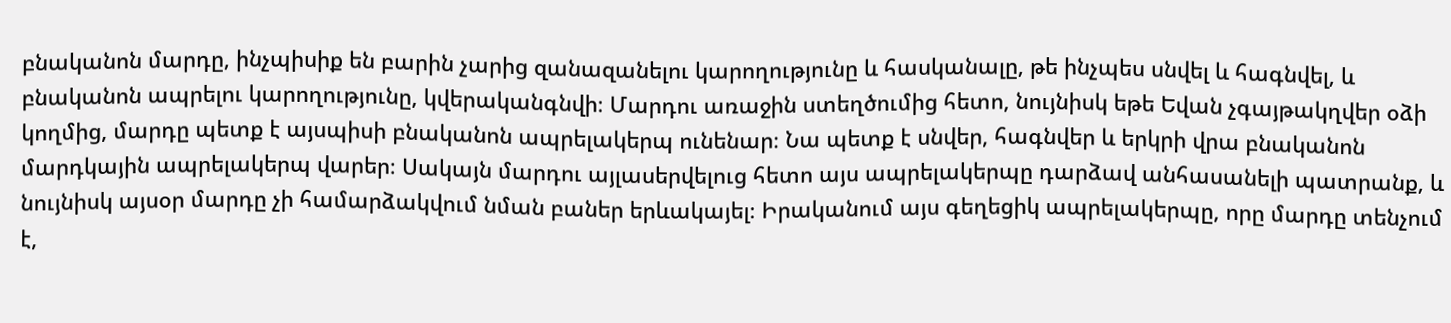բնականոն մարդը, ինչպիսիք են բարին չարից զանազանելու կարողությունը և հասկանալը, թե ինչպես սնվել և հագնվել, և բնականոն ապրելու կարողությունը, կվերականգնվի։ Մարդու առաջին ստեղծումից հետո, նույնիսկ եթե Եվան չգայթակղվեր օձի կողմից, մարդը պետք է այսպիսի բնականոն ապրելակերպ ունենար։ Նա պետք է սնվեր, հագնվեր և երկրի վրա բնականոն մարդկային ապրելակերպ վարեր։ Սակայն մարդու այլասերվելուց հետո այս ապրելակերպը դարձավ անհասանելի պատրանք, և նույնիսկ այսօր մարդը չի համարձակվում նման բաներ երևակայել։ Իրականում այս գեղեցիկ ապրելակերպը, որը մարդը տենչում է,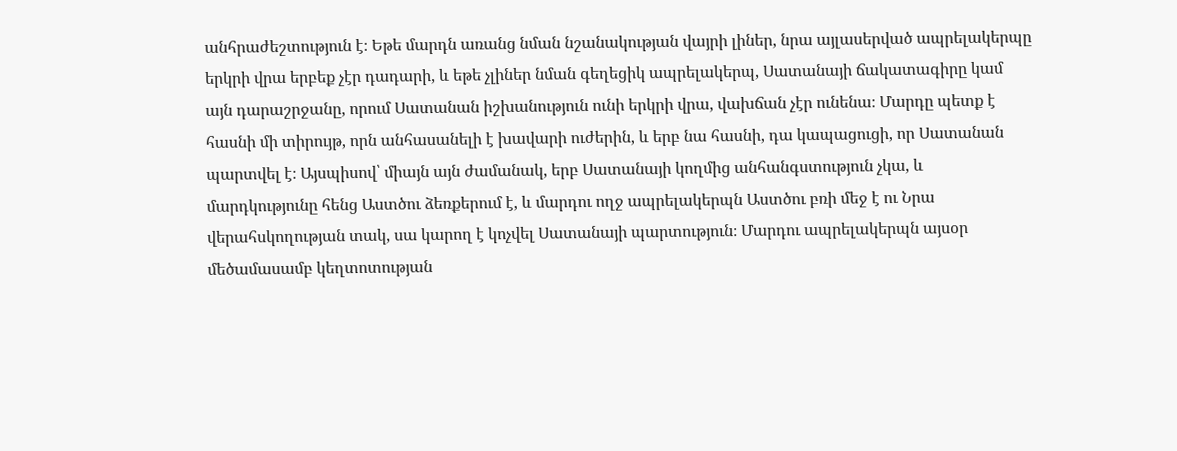անհրաժեշտություն է։ Եթե մարդն առանց նման նշանակության վայրի լիներ, նրա այլասերված ապրելակերպը երկրի վրա երբեք չէր դադարի, և եթե չլիներ նման գեղեցիկ ապրելակերպ, Սատանայի ճակատագիրը կամ այն դարաշրջանը, որում Սատանան իշխանություն ունի երկրի վրա, վախճան չէր ունենա։ Մարդը պետք է հասնի մի տիրույթ, որն անհասանելի է խավարի ուժերին, և երբ նա հասնի, դա կապացուցի, որ Սատանան պարտվել է։ Այսպիսով՝ միայն այն ժամանակ, երբ Սատանայի կողմից անհանգստություն չկա, և մարդկությունը հենց Աստծու ձեռքերում է, և մարդու ողջ ապրելակերպն Աստծու բռի մեջ է ու Նրա վերահսկողության տակ, սա կարող է կոչվել Սատանայի պարտություն։ Մարդու ապրելակերպն այսօր մեծամասամբ կեղտոտության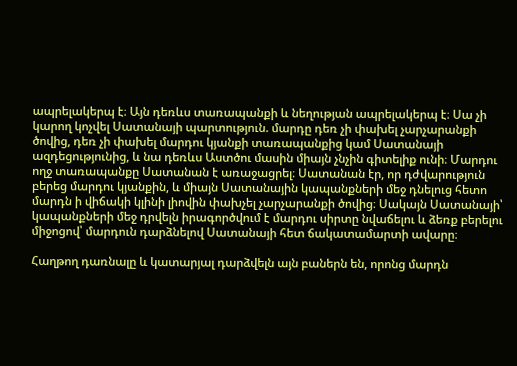ապրելակերպ է։ Այն դեռևս տառապանքի և նեղության ապրելակերպ է։ Սա չի կարող կոչվել Սատանայի պարտություն. մարդը դեռ չի փախել չարչարանքի ծովից, դեռ չի փախել մարդու կյանքի տառապանքից կամ Սատանայի ազդեցությունից, և նա դեռևս Աստծու մասին միայն չնչին գիտելիք ունի։ Մարդու ողջ տառապանքը Սատանան է առաջացրել։ Սատանան էր, որ դժվարություն բերեց մարդու կյանքին, և միայն Սատանային կապանքների մեջ դնելուց հետո մարդն ի վիճակի կլինի լիովին փախչել չարչարանքի ծովից։ Սակայն Սատանայի՝ կապանքների մեջ դրվելն իրագործվում է մարդու սիրտը նվաճելու և ձեռք բերելու միջոցով՝ մարդուն դարձնելով Սատանայի հետ ճակատամարտի ավարը։

Հաղթող դառնալը և կատարյալ դարձվելն այն բաներն են, որոնց մարդն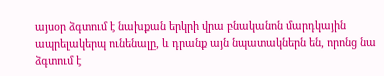այսօր ձգտում է նախքան երկրի վրա բնականոն մարդկային ապրելակերպ ունենալը, և դրանք այն նպատակներն են, որոնց նա ձգտում է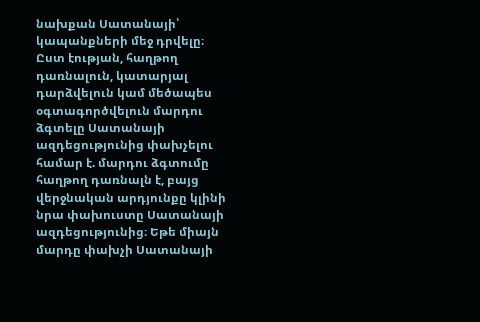նախքան Սատանայի՝ կապանքների մեջ դրվելը։ Ըստ էության, հաղթող դառնալուն, կատարյալ դարձվելուն կամ մեծապես օգտագործվելուն մարդու ձգտելը Սատանայի ազդեցությունից փախչելու համար է. մարդու ձգտումը հաղթող դառնալն է, բայց վերջնական արդյունքը կլինի նրա փախուստը Սատանայի ազդեցությունից։ Եթե միայն մարդը փախչի Սատանայի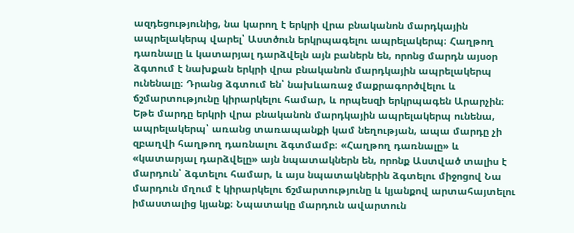ազդեցությունից, նա կարող է երկրի վրա բնականոն մարդկային ապրելակերպ վարել՝ Աստծուն երկրպագելու ապրելակերպ։ Հաղթող դառնալը և կատարյալ դարձվելն այն բաներն են, որոնց մարդն այսօր ձգտում է նախքան երկրի վրա բնականոն մարդկային ապրելակերպ ունենալը։ Դրանց ձգտում են՝ նախևառաջ մաքրագործվելու և ճշմարտությունը կիրարկելու համար, և որպեսզի երկրպագեն Արարչին։ Եթե մարդը երկրի վրա բնականոն մարդկային ապրելակերպ ունենա, ապրելակերպ՝ առանց տառապանքի կամ նեղության, ապա մարդը չի զբաղվի հաղթող դառնալու ձգտմամբ։ «Հաղթող դառնալը» և «կատարյալ դարձվելը» այն նպատակներն են, որոնք Աստված տալիս է մարդուն՝ ձգտելու համար, և այս նպատակներին ձգտելու միջոցով Նա մարդուն մղում է կիրարկելու ճշմարտությունը և կյանքով արտահայտելու իմաստալից կյանք։ Նպատակը մարդուն ավարտուն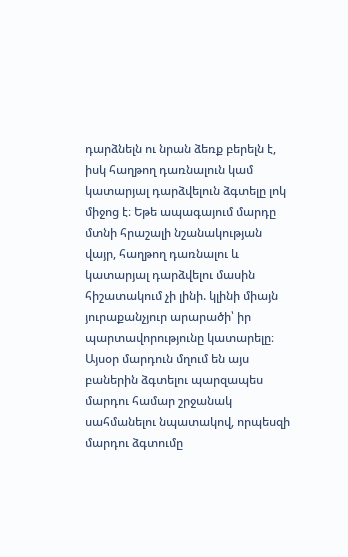դարձնելն ու նրան ձեռք բերելն է, իսկ հաղթող դառնալուն կամ կատարյալ դարձվելուն ձգտելը լոկ միջոց է։ Եթե ապագայում մարդը մտնի հրաշալի նշանակության վայր, հաղթող դառնալու և կատարյալ դարձվելու մասին հիշատակում չի լինի. կլինի միայն յուրաքանչյուր արարածի՝ իր պարտավորությունը կատարելը։ Այսօր մարդուն մղում են այս բաներին ձգտելու պարզապես մարդու համար շրջանակ սահմանելու նպատակով, որպեսզի մարդու ձգտումը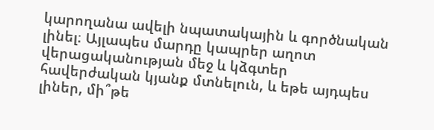կարողանա ավելի նպատակային և գործնական լինել։ Այլապես մարդը կապրեր աղոտ վերացականության մեջ և կձգտեր հավերժական կյանք մտնելուն, և եթե այդպես լիներ, մի՞թե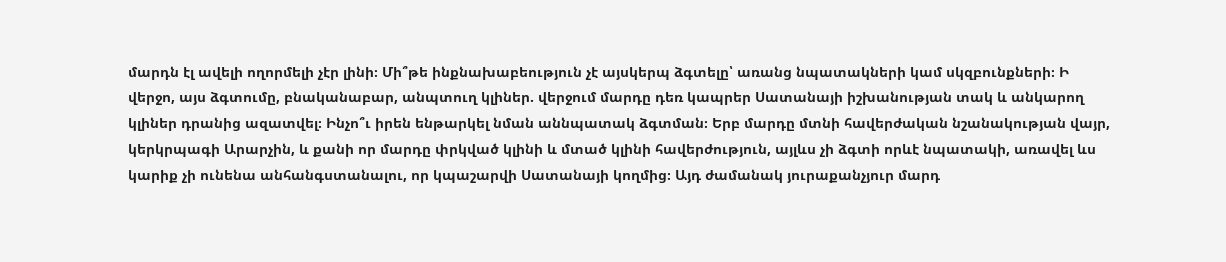մարդն էլ ավելի ողորմելի չէր լինի։ Մի՞թե ինքնախաբեություն չէ այսկերպ ձգտելը՝ առանց նպատակների կամ սկզբունքների։ Ի վերջո, այս ձգտումը, բնականաբար, անպտուղ կլիներ. վերջում մարդը դեռ կապրեր Սատանայի իշխանության տակ և անկարող կլիներ դրանից ազատվել։ Ինչո՞ւ իրեն ենթարկել նման աննպատակ ձգտման։ Երբ մարդը մտնի հավերժական նշանակության վայր, կերկրպագի Արարչին, և քանի որ մարդը փրկված կլինի և մտած կլինի հավերժություն, այլևս չի ձգտի որևէ նպատակի, առավել ևս կարիք չի ունենա անհանգստանալու, որ կպաշարվի Սատանայի կողմից։ Այդ ժամանակ յուրաքանչյուր մարդ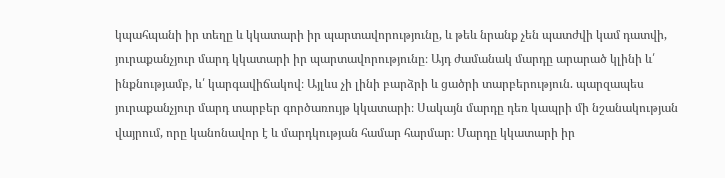կպահպանի իր տեղը և կկատարի իր պարտավորությունը, և թեև նրանք չեն պատժվի կամ դատվի, յուրաքանչյուր մարդ կկատարի իր պարտավորությունը։ Այդ ժամանակ մարդը արարած կլինի և՛ ինքնությամբ, և՛ կարգավիճակով։ Այլևս չի լինի բարձրի և ցածրի տարբերություն. պարզապես յուրաքանչյուր մարդ տարբեր գործառույթ կկատարի։ Սակայն մարդը դեռ կապրի մի նշանակության վայրում, որը կանոնավոր է և մարդկության համար հարմար։ Մարդը կկատարի իր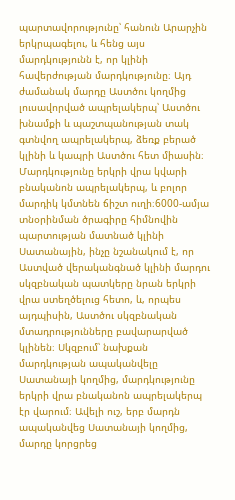պարտավորությունը՝ հանուն Արարչին երկրպագելու, և հենց այս մարդկությունն է, որ կլինի հավերժության մարդկությունը։ Այդ ժամանակ մարդը Աստծու կողմից լուսավորված ապրելակերպ՝ Աստծու խնամքի և պաշտպանության տակ գտնվող ապրելակերպ, ձեռք բերած կլինի և կապրի Աստծու հետ միասին։ Մարդկությունը երկրի վրա կվարի բնականոն ապրելակերպ, և բոլոր մարդիկ կմտնեն ճիշտ ուղի։6000-ամյա տնօրինման ծրագիրը հիմնովին պարտության մատնած կլինի Սատանային, ինչը նշանակում է, որ Աստված վերականգնած կլինի մարդու սկզբնական պատկերը նրան երկրի վրա ստեղծելուց հետո, և, որպես այդպիսին, Աստծու սկզբնական մտադրությունները բավարարված կլինեն։ Սկզբում՝ նախքան մարդկության ապականվելը Սատանայի կողմից, մարդկությունը երկրի վրա բնականոն ապրելակերպ էր վարում։ Ավելի ուշ, երբ մարդն ապականվեց Սատանայի կողմից, մարդը կորցրեց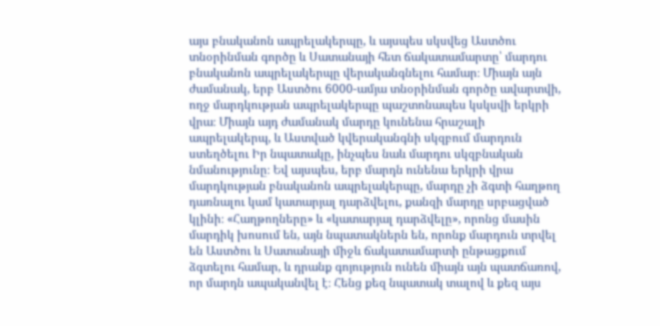այս բնականոն ապրելակերպը, և այսպես սկսվեց Աստծու տնօրինման գործը և Սատանայի հետ ճակատամարտը՝ մարդու բնականոն ապրելակերպը վերականգնելու համար։ Միայն այն ժամանակ, երբ Աստծու 6000-ամյա տնօրինման գործը ավարտվի, ողջ մարդկության ապրելակերպը պաշտոնապես կսկսվի երկրի վրա։ Միայն այդ ժամանակ մարդը կունենա հրաշալի ապրելակերպ, և Աստված կվերականգնի սկզբում մարդուն ստեղծելու Իր նպատակը, ինչպես նաև մարդու սկզբնական նմանությունը։ Եվ այսպես, երբ մարդն ունենա երկրի վրա մարդկության բնականոն ապրելակերպը, մարդը չի ձգտի հաղթող դառնալու կամ կատարյալ դարձվելու, քանզի մարդը սրբացված կլինի։ «Հաղթողները» և «կատարյալ դարձվելը», որոնց մասին մարդիկ խոսում են, այն նպատակներն են, որոնք մարդուն տրվել են Աստծու և Սատանայի միջև ճակատամարտի ընթացքում ձգտելու համար, և դրանք գոյություն ունեն միայն այն պատճառով, որ մարդն ապականվել է։ Հենց քեզ նպատակ տալով և քեզ այս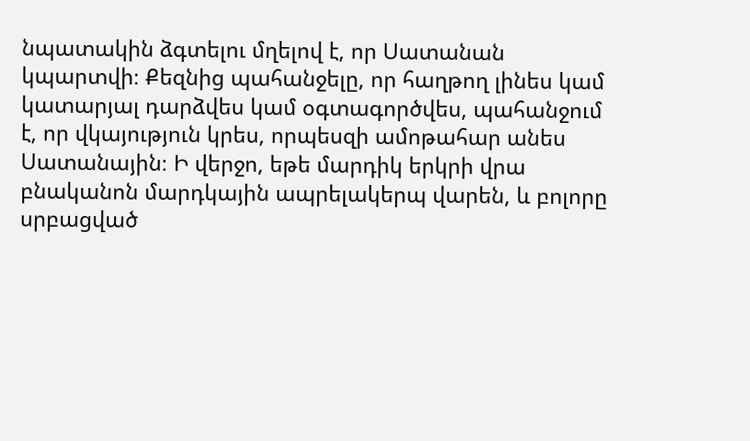նպատակին ձգտելու մղելով է, որ Սատանան կպարտվի։ Քեզնից պահանջելը, որ հաղթող լինես կամ կատարյալ դարձվես կամ օգտագործվես, պահանջում է, որ վկայություն կրես, որպեսզի ամոթահար անես Սատանային։ Ի վերջո, եթե մարդիկ երկրի վրա բնականոն մարդկային ապրելակերպ վարեն, և բոլորը սրբացված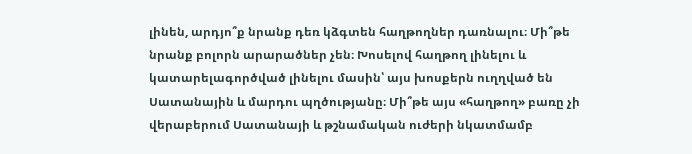լինեն, արդյո՞ք նրանք դեռ կձգտեն հաղթողներ դառնալու։ Մի՞թե նրանք բոլորն արարածներ չեն։ Խոսելով հաղթող լինելու և կատարելագործված լինելու մասին՝ այս խոսքերն ուղղված են Սատանային և մարդու պղծությանը։ Մի՞թե այս «հաղթող» բառը չի վերաբերում Սատանայի և թշնամական ուժերի նկատմամբ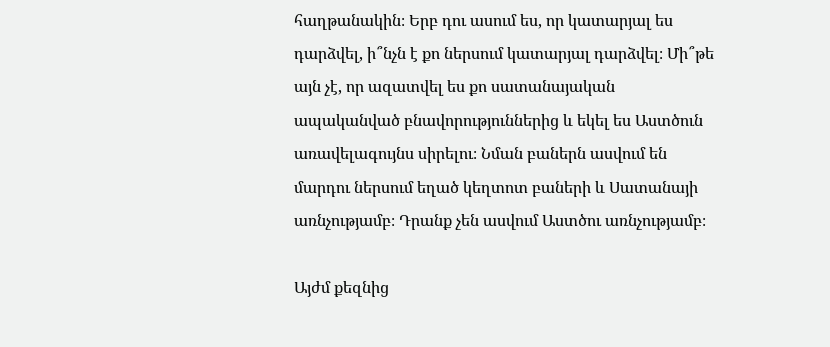հաղթանակին։ Երբ դու ասում ես, որ կատարյալ ես դարձվել, ի՞նչն է քո ներսում կատարյալ դարձվել։ Մի՞թե այն չէ, որ ազատվել ես քո սատանայական ապականված բնավորություններից և եկել ես Աստծուն առավելագույնս սիրելու։ Նման բաներն ասվում են մարդու ներսում եղած կեղտոտ բաների և Սատանայի առնչությամբ։ Դրանք չեն ասվում Աստծու առնչությամբ։

Այժմ քեզնից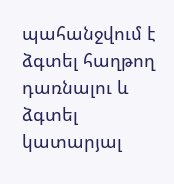պահանջվում է ձգտել հաղթող դառնալու և ձգտել կատարյալ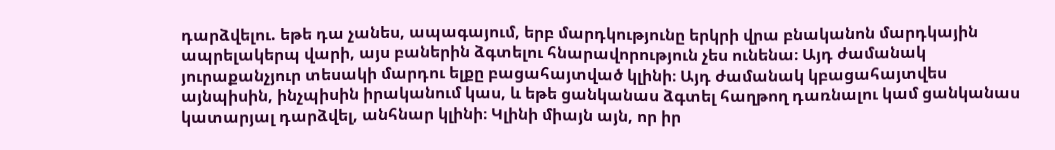դարձվելու. եթե դա չանես, ապագայում, երբ մարդկությունը երկրի վրա բնականոն մարդկային ապրելակերպ վարի, այս բաներին ձգտելու հնարավորություն չես ունենա։ Այդ ժամանակ յուրաքանչյուր տեսակի մարդու ելքը բացահայտված կլինի։ Այդ ժամանակ կբացահայտվես այնպիսին, ինչպիսին իրականում կաս, և եթե ցանկանաս ձգտել հաղթող դառնալու կամ ցանկանաս կատարյալ դարձվել, անհնար կլինի։ Կլինի միայն այն, որ իր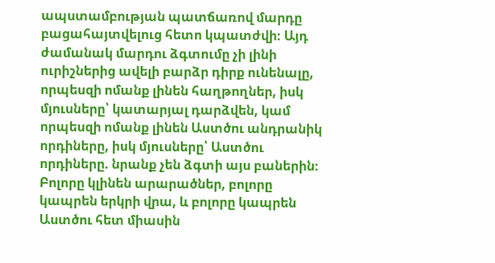ապստամբության պատճառով մարդը բացահայտվելուց հետո կպատժվի։ Այդ ժամանակ մարդու ձգտումը չի լինի ուրիշներից ավելի բարձր դիրք ունենալը, որպեսզի ոմանք լինեն հաղթողներ, իսկ մյուսները՝ կատարյալ դարձվեն, կամ որպեսզի ոմանք լինեն Աստծու անդրանիկ որդիները, իսկ մյուսները՝ Աստծու որդիները. նրանք չեն ձգտի այս բաներին։ Բոլորը կլինեն արարածներ, բոլորը կապրեն երկրի վրա, և բոլորը կապրեն Աստծու հետ միասին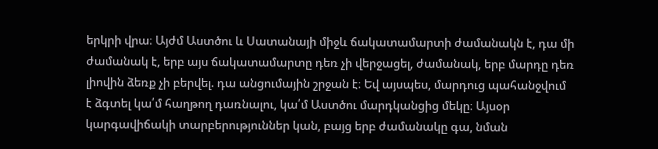երկրի վրա։ Այժմ Աստծու և Սատանայի միջև ճակատամարտի ժամանակն է, դա մի ժամանակ է, երբ այս ճակատամարտը դեռ չի վերջացել, ժամանակ, երբ մարդը դեռ լիովին ձեռք չի բերվել. դա անցումային շրջան է։ Եվ այսպես, մարդուց պահանջվում է ձգտել կա՛մ հաղթող դառնալու, կա՛մ Աստծու մարդկանցից մեկը։ Այսօր կարգավիճակի տարբերություններ կան, բայց երբ ժամանակը գա, նման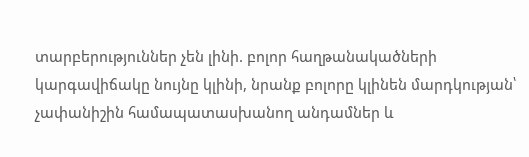տարբերություններ չեն լինի. բոլոր հաղթանակածների կարգավիճակը նույնը կլինի, նրանք բոլորը կլինեն մարդկության՝ չափանիշին համապատասխանող անդամներ և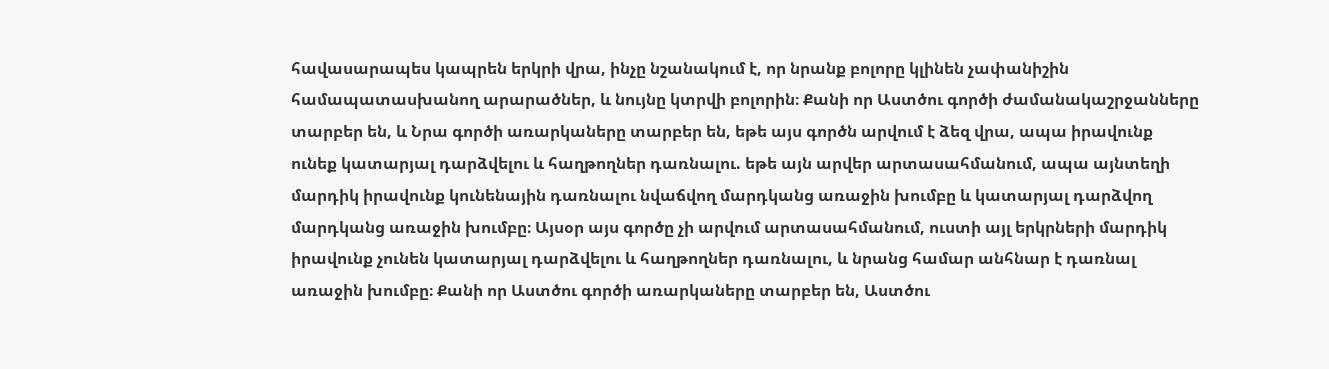հավասարապես կապրեն երկրի վրա, ինչը նշանակում է, որ նրանք բոլորը կլինեն չափանիշին համապատասխանող արարածներ, և նույնը կտրվի բոլորին։ Քանի որ Աստծու գործի ժամանակաշրջանները տարբեր են, և Նրա գործի առարկաները տարբեր են, եթե այս գործն արվում է ձեզ վրա, ապա իրավունք ունեք կատարյալ դարձվելու և հաղթողներ դառնալու. եթե այն արվեր արտասահմանում, ապա այնտեղի մարդիկ իրավունք կունենային դառնալու նվաճվող մարդկանց առաջին խումբը և կատարյալ դարձվող մարդկանց առաջին խումբը։ Այսօր այս գործը չի արվում արտասահմանում, ուստի այլ երկրների մարդիկ իրավունք չունեն կատարյալ դարձվելու և հաղթողներ դառնալու, և նրանց համար անհնար է դառնալ առաջին խումբը։ Քանի որ Աստծու գործի առարկաները տարբեր են, Աստծու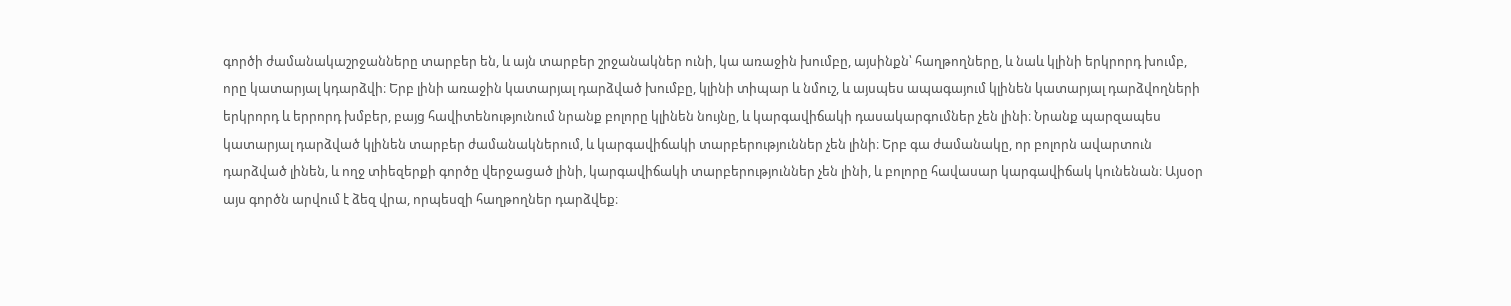գործի ժամանակաշրջանները տարբեր են, և այն տարբեր շրջանակներ ունի, կա առաջին խումբը, այսինքն՝ հաղթողները, և նաև կլինի երկրորդ խումբ, որը կատարյալ կդարձվի։ Երբ լինի առաջին կատարյալ դարձված խումբը, կլինի տիպար և նմուշ, և այսպես ապագայում կլինեն կատարյալ դարձվողների երկրորդ և երրորդ խմբեր, բայց հավիտենությունում նրանք բոլորը կլինեն նույնը, և կարգավիճակի դասակարգումներ չեն լինի։ Նրանք պարզապես կատարյալ դարձված կլինեն տարբեր ժամանակներում, և կարգավիճակի տարբերություններ չեն լինի։ Երբ գա ժամանակը, որ բոլորն ավարտուն դարձված լինեն, և ողջ տիեզերքի գործը վերջացած լինի, կարգավիճակի տարբերություններ չեն լինի, և բոլորը հավասար կարգավիճակ կունենան։ Այսօր այս գործն արվում է ձեզ վրա, որպեսզի հաղթողներ դարձվեք։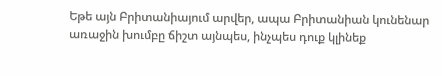Եթե այն Բրիտանիայում արվեր, ապա Բրիտանիան կունենար առաջին խումբը ճիշտ այնպես, ինչպես դուք կլինեք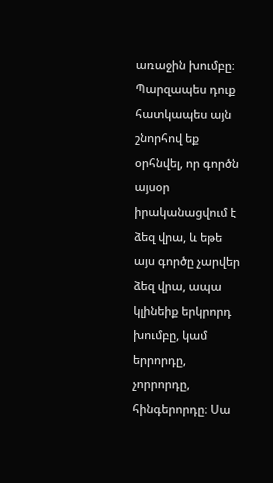առաջին խումբը։ Պարզապես դուք հատկապես այն շնորհով եք օրհնվել, որ գործն այսօր իրականացվում է ձեզ վրա, և եթե այս գործը չարվեր ձեզ վրա, ապա կլինեիք երկրորդ խումբը, կամ երրորդը, չորրորդը, հինգերորդը։ Սա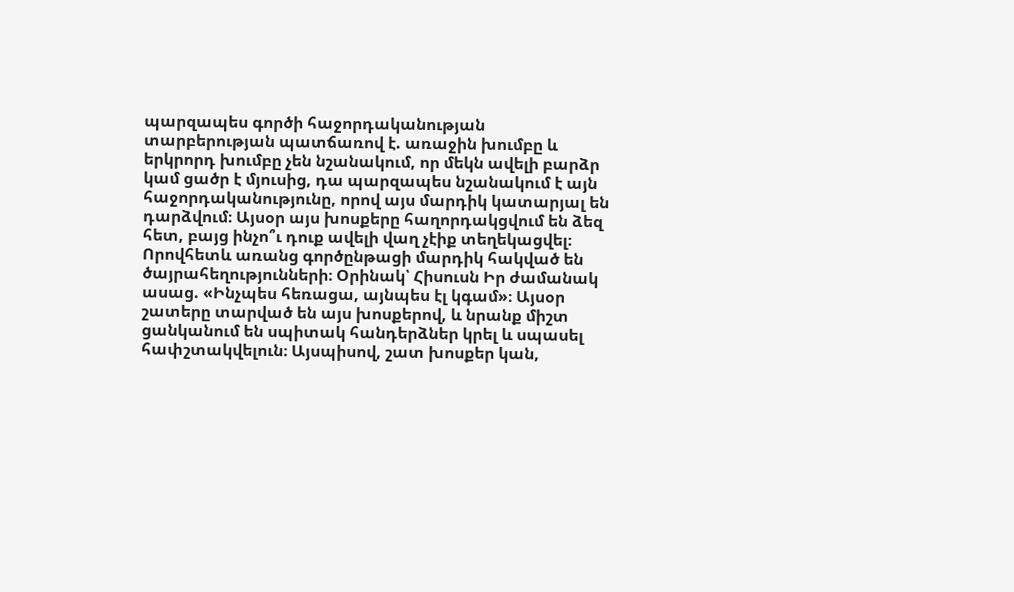պարզապես գործի հաջորդականության տարբերության պատճառով է. առաջին խումբը և երկրորդ խումբը չեն նշանակում, որ մեկն ավելի բարձր կամ ցածր է մյուսից, դա պարզապես նշանակում է այն հաջորդականությունը, որով այս մարդիկ կատարյալ են դարձվում։ Այսօր այս խոսքերը հաղորդակցվում են ձեզ հետ, բայց ինչո՞ւ դուք ավելի վաղ չէիք տեղեկացվել։ Որովհետև առանց գործընթացի մարդիկ հակված են ծայրահեղությունների։ Օրինակ՝ Հիսուսն Իր ժամանակ ասաց. «Ինչպես հեռացա, այնպես էլ կգամ»։ Այսօր շատերը տարված են այս խոսքերով, և նրանք միշտ ցանկանում են սպիտակ հանդերձներ կրել և սպասել հափշտակվելուն։ Այսպիսով, շատ խոսքեր կան,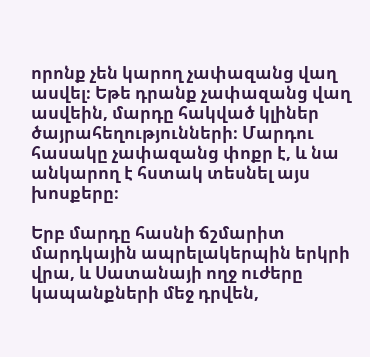որոնք չեն կարող չափազանց վաղ ասվել։ Եթե դրանք չափազանց վաղ ասվեին, մարդը հակված կլիներ ծայրահեղությունների։ Մարդու հասակը չափազանց փոքր է, և նա անկարող է հստակ տեսնել այս խոսքերը։

Երբ մարդը հասնի ճշմարիտ մարդկային ապրելակերպին երկրի վրա, և Սատանայի ողջ ուժերը կապանքների մեջ դրվեն,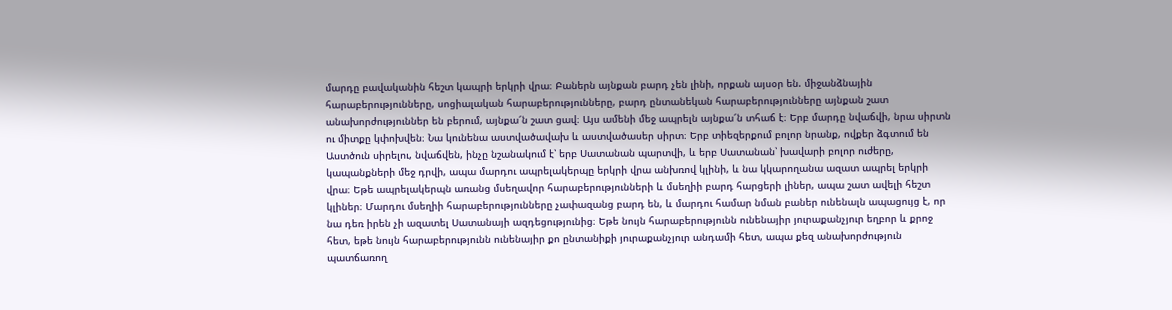մարդը բավականին հեշտ կապրի երկրի վրա։ Բաներն այնքան բարդ չեն լինի, որքան այսօր են. միջանձնային հարաբերությունները, սոցիալական հարաբերությունները, բարդ ընտանեկան հարաբերությունները այնքան շատ անախորժություններ են բերում, այնքա՜ն շատ ցավ։ Այս ամենի մեջ ապրելն այնքա՜ն տհաճ է։ Երբ մարդը նվաճվի, նրա սիրտն ու միտքը կփոխվեն։ Նա կունենա աստվածավախ և աստվածասեր սիրտ։ Երբ տիեզերքում բոլոր նրանք, ովքեր ձգտում են Աստծուն սիրելու, նվաճվեն, ինչը նշանակում է՝ երբ Սատանան պարտվի, և երբ Սատանան՝ խավարի բոլոր ուժերը, կապանքների մեջ դրվի, ապա մարդու ապրելակերպը երկրի վրա անխռով կլինի, և նա կկարողանա ազատ ապրել երկրի վրա։ Եթե ապրելակերպն առանց մսեղավոր հարաբերությունների և մսեղիի բարդ հարցերի լիներ, ապա շատ ավելի հեշտ կլիներ։ Մարդու մսեղիի հարաբերությունները չափազանց բարդ են, և մարդու համար նման բաներ ունենալն ապացույց է, որ նա դեռ իրեն չի ազատել Սատանայի ազդեցությունից։ Եթե նույն հարաբերությունն ունենայիր յուրաքանչյուր եղբոր և քրոջ հետ, եթե նույն հարաբերությունն ունենայիր քո ընտանիքի յուրաքանչյուր անդամի հետ, ապա քեզ անախորժություն պատճառող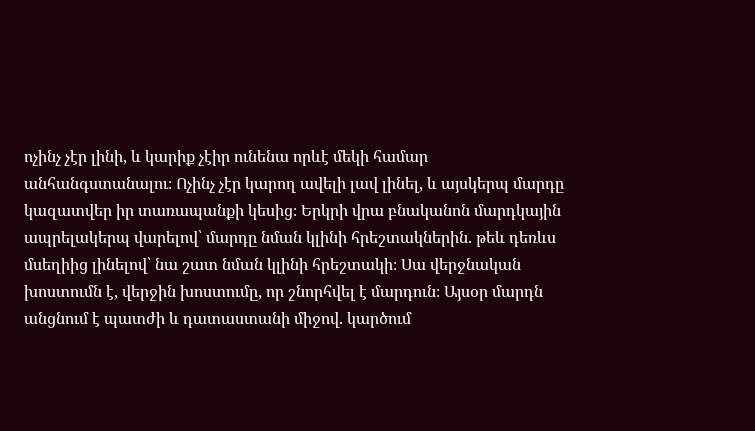ոչինչ չէր լինի, և կարիք չէիր ունենա որևէ մեկի համար անհանգստանալու։ Ոչինչ չէր կարող ավելի լավ լինել, և այսկերպ մարդը կազատվեր իր տառապանքի կեսից։ Երկրի վրա բնականոն մարդկային ապրելակերպ վարելով՝ մարդը նման կլինի հրեշտակներին. թեև դեռևս մսեղիից լինելով՝ նա շատ նման կլինի հրեշտակի։ Սա վերջնական խոստումն է, վերջին խոստումը, որ շնորհվել է մարդուն։ Այսօր մարդն անցնում է պատժի և դատաստանի միջով. կարծում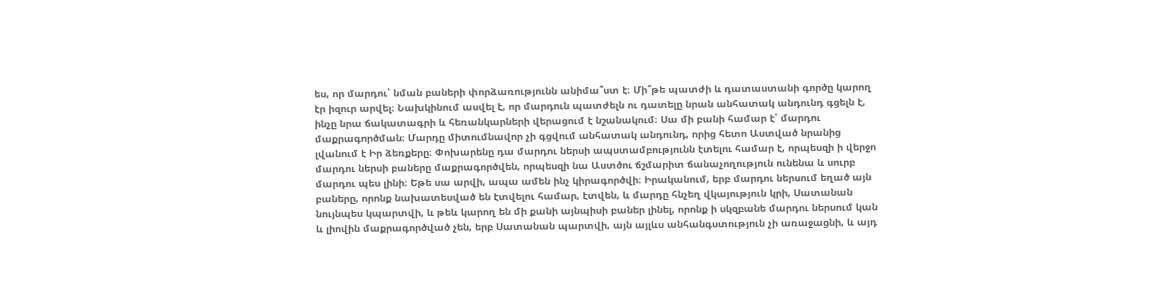ես, որ մարդու՝ նման բաների փորձառությունն անիմա՞ստ է։ Մի՞թե պատժի և դատաստանի գործը կարող էր իզուր արվել։ Նախկինում ասվել է, որ մարդուն պատժելն ու դատելը նրան անհատակ անդունդ գցելն է, ինչը նրա ճակատագրի և հեռանկարների վերացում է նշանակում։ Սա մի բանի համար է՝ մարդու մաքրագործման։ Մարդը միտումնավոր չի գցվում անհատակ անդունդ, որից հետո Աստված նրանից լվանում է Իր ձեռքերը։ Փոխարենը դա մարդու ներսի ապստամբությունն էտելու համար է, որպեսզի ի վերջո մարդու ներսի բաները մաքրագործվեն, որպեսզի նա Աստծու ճշմարիտ ճանաչողություն ունենա և սուրբ մարդու պես լինի։ Եթե սա արվի, ապա ամեն ինչ կիրագործվի։ Իրականում, երբ մարդու ներսում եղած այն բաները, որոնք նախատեսված են էտվելու համար, էտվեն, և մարդը հնչեղ վկայություն կրի, Սատանան նույնպես կպարտվի, և թեև կարող են մի քանի այնպիսի բաներ լինել, որոնք ի սկզբանե մարդու ներսում կան և լիովին մաքրագործված չեն, երբ Սատանան պարտվի, այն այլևս անհանգստություն չի առաջացնի, և այդ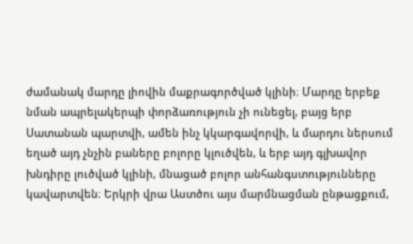ժամանակ մարդը լիովին մաքրագործված կլինի։ Մարդը երբեք նման ապրելակերպի փորձառություն չի ունեցել, բայց երբ Սատանան պարտվի, ամեն ինչ կկարգավորվի, և մարդու ներսում եղած այդ չնչին բաները բոլորը կլուծվեն, և երբ այդ գլխավոր խնդիրը լուծված կլինի, մնացած բոլոր անհանգստությունները կավարտվեն։ Երկրի վրա Աստծու այս մարմնացման ընթացքում,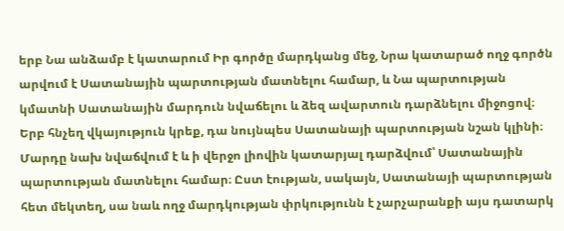երբ Նա անձամբ է կատարում Իր գործը մարդկանց մեջ, Նրա կատարած ողջ գործն արվում է Սատանային պարտության մատնելու համար, և Նա պարտության կմատնի Սատանային մարդուն նվաճելու և ձեզ ավարտուն դարձնելու միջոցով։ Երբ հնչեղ վկայություն կրեք, դա նույնպես Սատանայի պարտության նշան կլինի։ Մարդը նախ նվաճվում է և ի վերջո լիովին կատարյալ դարձվում՝ Սատանային պարտության մատնելու համար։ Ըստ էության, սակայն, Սատանայի պարտության հետ մեկտեղ, սա նաև ողջ մարդկության փրկությունն է չարչարանքի այս դատարկ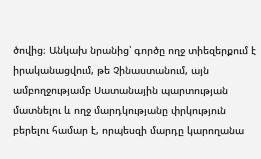ծովից։ Անկախ նրանից՝ գործը ողջ տիեզերքում է իրականացվում, թե Չինաստանում, այն ամբողջությամբ Սատանային պարտության մատնելու և ողջ մարդկությանը փրկություն բերելու համար է, որպեսզի մարդը կարողանա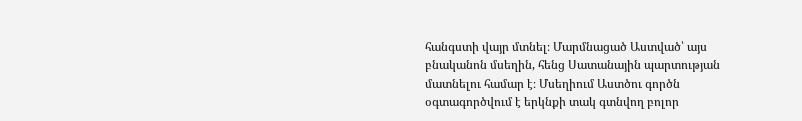հանգստի վայր մտնել։ Մարմնացած Աստված՝ այս բնականոն մսեղին, հենց Սատանային պարտության մատնելու համար է։ Մսեղիում Աստծու գործն օգտագործվում է երկնքի տակ գտնվող բոլոր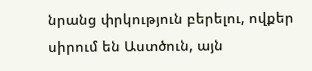նրանց փրկություն բերելու, ովքեր սիրում են Աստծուն, այն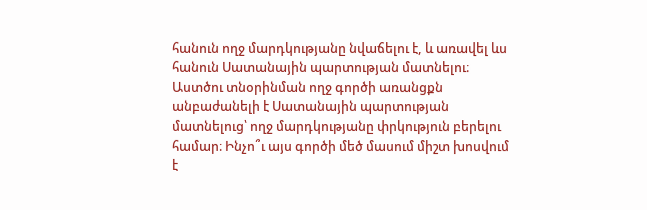հանուն ողջ մարդկությանը նվաճելու է, և առավել ևս հանուն Սատանային պարտության մատնելու։ Աստծու տնօրինման ողջ գործի առանցքն անբաժանելի է Սատանային պարտության մատնելուց՝ ողջ մարդկությանը փրկություն բերելու համար։ Ինչո՞ւ այս գործի մեծ մասում միշտ խոսվում է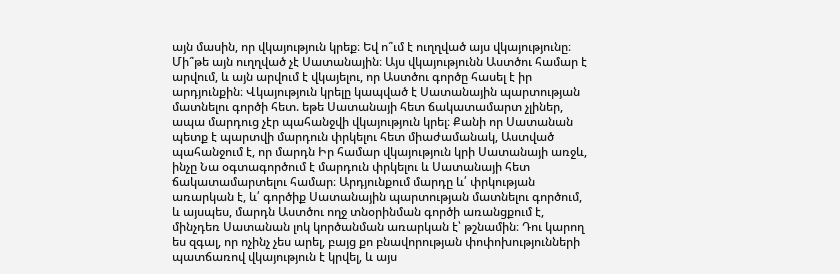այն մասին, որ վկայություն կրեք։ Եվ ո՞ւմ է ուղղված այս վկայությունը։ Մի՞թե այն ուղղված չէ Սատանային։ Այս վկայությունն Աստծու համար է արվում, և այն արվում է վկայելու, որ Աստծու գործը հասել է իր արդյունքին։ Վկայություն կրելը կապված է Սատանային պարտության մատնելու գործի հետ. եթե Սատանայի հետ ճակատամարտ չլիներ, ապա մարդուց չէր պահանջվի վկայություն կրել։ Քանի որ Սատանան պետք է պարտվի մարդուն փրկելու հետ միաժամանակ, Աստված պահանջում է, որ մարդն Իր համար վկայություն կրի Սատանայի առջև, ինչը Նա օգտագործում է մարդուն փրկելու և Սատանայի հետ ճակատամարտելու համար։ Արդյունքում մարդը և՛ փրկության առարկան է, և՛ գործիք Սատանային պարտության մատնելու գործում, և այսպես, մարդն Աստծու ողջ տնօրինման գործի առանցքում է, մինչդեռ Սատանան լոկ կործանման առարկան է՝ թշնամին։ Դու կարող ես զգալ, որ ոչինչ չես արել, բայց քո բնավորության փոփոխությունների պատճառով վկայություն է կրվել, և այս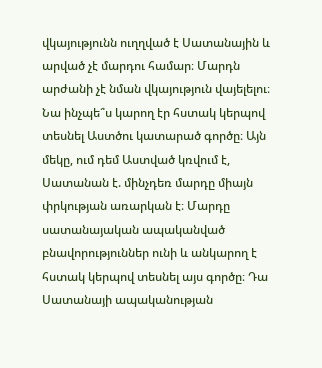վկայությունն ուղղված է Սատանային և արված չէ մարդու համար։ Մարդն արժանի չէ նման վկայություն վայելելու։ Նա ինչպե՞ս կարող էր հստակ կերպով տեսնել Աստծու կատարած գործը։ Այն մեկը, ում դեմ Աստված կռվում է, Սատանան է. մինչդեռ մարդը միայն փրկության առարկան է։ Մարդը սատանայական ապականված բնավորություններ ունի և անկարող է հստակ կերպով տեսնել այս գործը։ Դա Սատանայի ապականության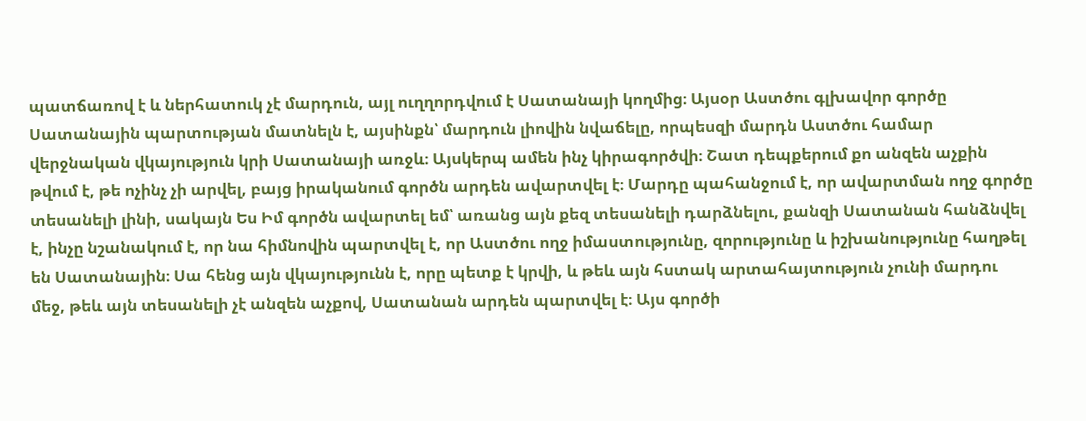պատճառով է և ներհատուկ չէ մարդուն, այլ ուղղորդվում է Սատանայի կողմից։ Այսօր Աստծու գլխավոր գործը Սատանային պարտության մատնելն է, այսինքն՝ մարդուն լիովին նվաճելը, որպեսզի մարդն Աստծու համար վերջնական վկայություն կրի Սատանայի առջև։ Այսկերպ ամեն ինչ կիրագործվի։ Շատ դեպքերում քո անզեն աչքին թվում է, թե ոչինչ չի արվել, բայց իրականում գործն արդեն ավարտվել է։ Մարդը պահանջում է, որ ավարտման ողջ գործը տեսանելի լինի, սակայն Ես Իմ գործն ավարտել եմ՝ առանց այն քեզ տեսանելի դարձնելու, քանզի Սատանան հանձնվել է, ինչը նշանակում է, որ նա հիմնովին պարտվել է, որ Աստծու ողջ իմաստությունը, զորությունը և իշխանությունը հաղթել են Սատանային։ Սա հենց այն վկայությունն է, որը պետք է կրվի, և թեև այն հստակ արտահայտություն չունի մարդու մեջ, թեև այն տեսանելի չէ անզեն աչքով, Սատանան արդեն պարտվել է։ Այս գործի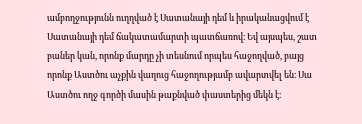ամբողջությունն ուղղված է Սատանայի դեմ և իրականացվում է Սատանայի դեմ ճակատամարտի պատճառով։ Եվ այսպես, շատ բաներ կան, որոնք մարդը չի տեսնում որպես հաջողված, բայց որոնք Աստծու աչքին վաղուց հաջողությամբ ավարտվել են։ Սա Աստծու ողջ գործի մասին թաքնված փաստերից մեկն է։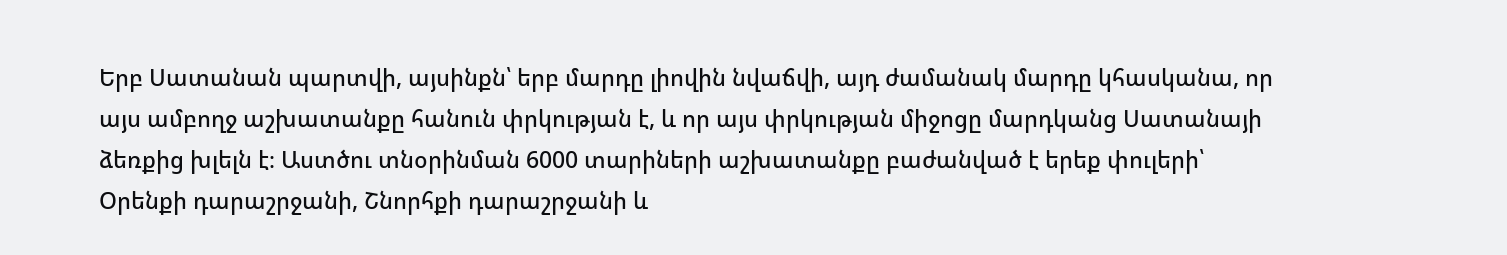Երբ Սատանան պարտվի, այսինքն՝ երբ մարդը լիովին նվաճվի, այդ ժամանակ մարդը կհասկանա, որ այս ամբողջ աշխատանքը հանուն փրկության է, և որ այս փրկության միջոցը մարդկանց Սատանայի ձեռքից խլելն է։ Աստծու տնօրինման 6000 տարիների աշխատանքը բաժանված է երեք փուլերի՝ Օրենքի դարաշրջանի, Շնորհքի դարաշրջանի և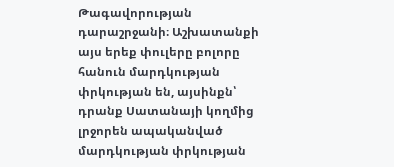Թագավորության դարաշրջանի։ Աշխատանքի այս երեք փուլերը բոլորը հանուն մարդկության փրկության են, այսինքն՝ դրանք Սատանայի կողմից լրջորեն ապականված մարդկության փրկության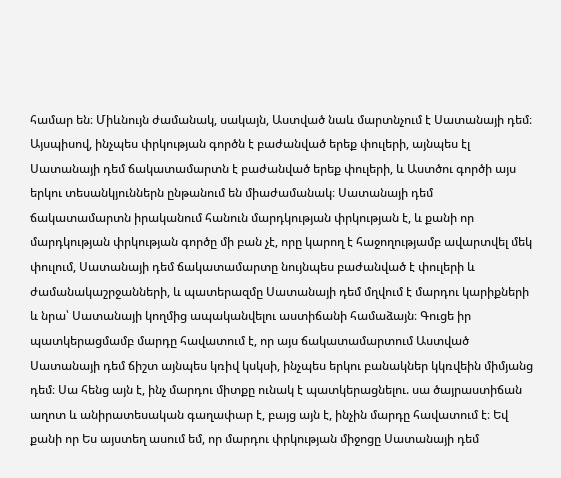համար են։ Միևնույն ժամանակ, սակայն, Աստված նաև մարտնչում է Սատանայի դեմ։ Այսպիսով, ինչպես փրկության գործն է բաժանված երեք փուլերի, այնպես էլ Սատանայի դեմ ճակատամարտն է բաժանված երեք փուլերի, և Աստծու գործի այս երկու տեսանկյուններն ընթանում են միաժամանակ։ Սատանայի դեմ ճակատամարտն իրականում հանուն մարդկության փրկության է, և քանի որ մարդկության փրկության գործը մի բան չէ, որը կարող է հաջողությամբ ավարտվել մեկ փուլում, Սատանայի դեմ ճակատամարտը նույնպես բաժանված է փուլերի և ժամանակաշրջանների, և պատերազմը Սատանայի դեմ մղվում է մարդու կարիքների և նրա՝ Սատանայի կողմից ապականվելու աստիճանի համաձայն։ Գուցե իր պատկերացմամբ մարդը հավատում է, որ այս ճակատամարտում Աստված Սատանայի դեմ ճիշտ այնպես կռիվ կսկսի, ինչպես երկու բանակներ կկռվեին միմյանց դեմ։ Սա հենց այն է, ինչ մարդու միտքը ունակ է պատկերացնելու. սա ծայրաստիճան աղոտ և անիրատեսական գաղափար է, բայց այն է, ինչին մարդը հավատում է։ Եվ քանի որ Ես այստեղ ասում եմ, որ մարդու փրկության միջոցը Սատանայի դեմ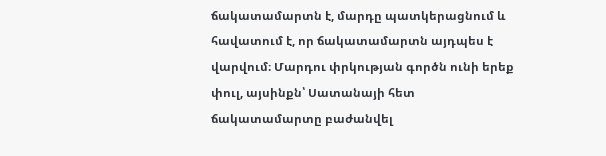ճակատամարտն է, մարդը պատկերացնում և հավատում է, որ ճակատամարտն այդպես է վարվում։ Մարդու փրկության գործն ունի երեք փուլ, այսինքն՝ Սատանայի հետ ճակատամարտը բաժանվել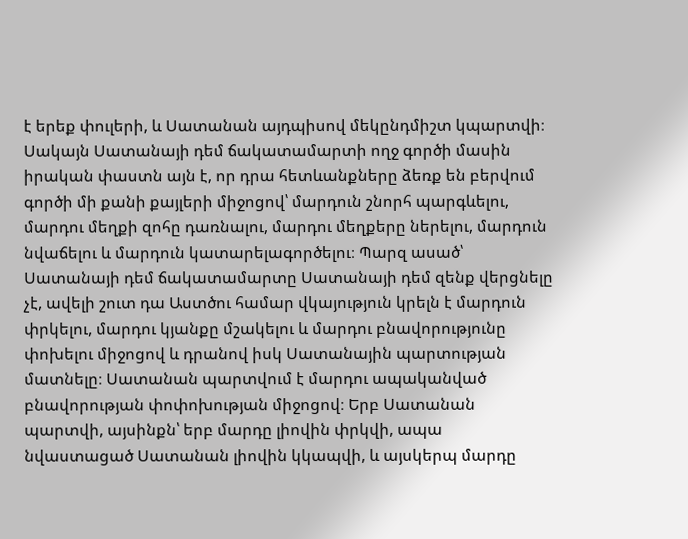է երեք փուլերի, և Սատանան այդպիսով մեկընդմիշտ կպարտվի։ Սակայն Սատանայի դեմ ճակատամարտի ողջ գործի մասին իրական փաստն այն է, որ դրա հետևանքները ձեռք են բերվում գործի մի քանի քայլերի միջոցով՝ մարդուն շնորհ պարգևելու, մարդու մեղքի զոհը դառնալու, մարդու մեղքերը ներելու, մարդուն նվաճելու և մարդուն կատարելագործելու։ Պարզ ասած՝ Սատանայի դեմ ճակատամարտը Սատանայի դեմ զենք վերցնելը չէ, ավելի շուտ դա Աստծու համար վկայություն կրելն է մարդուն փրկելու, մարդու կյանքը մշակելու և մարդու բնավորությունը փոխելու միջոցով և դրանով իսկ Սատանային պարտության մատնելը։ Սատանան պարտվում է մարդու ապականված բնավորության փոփոխության միջոցով։ Երբ Սատանան պարտվի, այսինքն՝ երբ մարդը լիովին փրկվի, ապա նվաստացած Սատանան լիովին կկապվի, և այսկերպ մարդը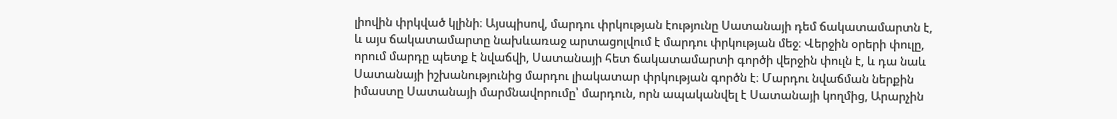լիովին փրկված կլինի։ Այսպիսով, մարդու փրկության էությունը Սատանայի դեմ ճակատամարտն է, և այս ճակատամարտը նախևառաջ արտացոլվում է մարդու փրկության մեջ։ Վերջին օրերի փուլը, որում մարդը պետք է նվաճվի, Սատանայի հետ ճակատամարտի գործի վերջին փուլն է, և դա նաև Սատանայի իշխանությունից մարդու լիակատար փրկության գործն է։ Մարդու նվաճման ներքին իմաստը Սատանայի մարմնավորումը՝ մարդուն, որն ապականվել է Սատանայի կողմից, Արարչին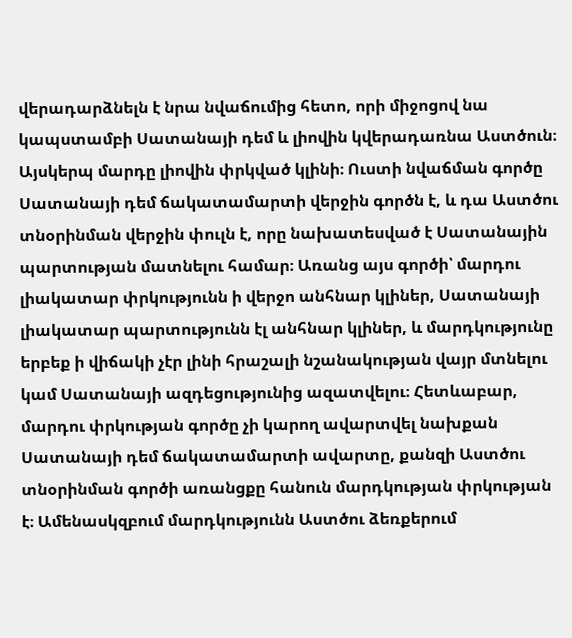վերադարձնելն է նրա նվաճումից հետո, որի միջոցով նա կապստամբի Սատանայի դեմ և լիովին կվերադառնա Աստծուն։ Այսկերպ մարդը լիովին փրկված կլինի։ Ուստի նվաճման գործը Սատանայի դեմ ճակատամարտի վերջին գործն է, և դա Աստծու տնօրինման վերջին փուլն է, որը նախատեսված է Սատանային պարտության մատնելու համար։ Առանց այս գործի՝ մարդու լիակատար փրկությունն ի վերջո անհնար կլիներ, Սատանայի լիակատար պարտությունն էլ անհնար կլիներ, և մարդկությունը երբեք ի վիճակի չէր լինի հրաշալի նշանակության վայր մտնելու կամ Սատանայի ազդեցությունից ազատվելու։ Հետևաբար, մարդու փրկության գործը չի կարող ավարտվել նախքան Սատանայի դեմ ճակատամարտի ավարտը, քանզի Աստծու տնօրինման գործի առանցքը հանուն մարդկության փրկության է։ Ամենասկզբում մարդկությունն Աստծու ձեռքերում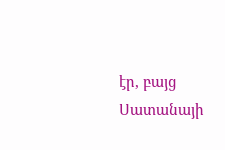էր, բայց Սատանայի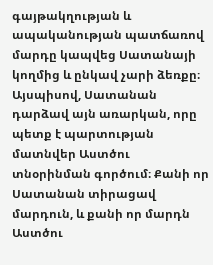գայթակղության և ապականության պատճառով մարդը կապվեց Սատանայի կողմից և ընկավ չարի ձեռքը։ Այսպիսով, Սատանան դարձավ այն առարկան, որը պետք է պարտության մատնվեր Աստծու տնօրինման գործում։ Քանի որ Սատանան տիրացավ մարդուն, և քանի որ մարդն Աստծու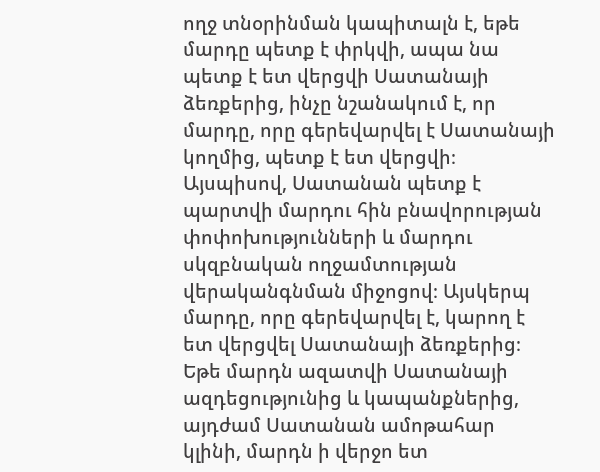ողջ տնօրինման կապիտալն է, եթե մարդը պետք է փրկվի, ապա նա պետք է ետ վերցվի Սատանայի ձեռքերից, ինչը նշանակում է, որ մարդը, որը գերեվարվել է Սատանայի կողմից, պետք է ետ վերցվի։ Այսպիսով, Սատանան պետք է պարտվի մարդու հին բնավորության փոփոխությունների և մարդու սկզբնական ողջամտության վերականգնման միջոցով։ Այսկերպ մարդը, որը գերեվարվել է, կարող է ետ վերցվել Սատանայի ձեռքերից։ Եթե մարդն ազատվի Սատանայի ազդեցությունից և կապանքներից, այդժամ Սատանան ամոթահար կլինի, մարդն ի վերջո ետ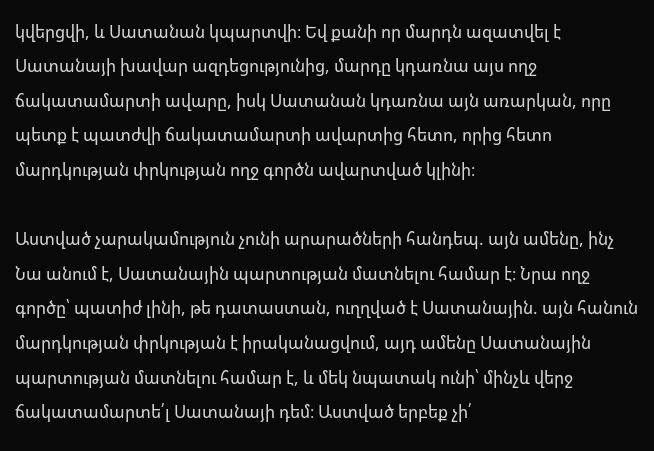կվերցվի, և Սատանան կպարտվի։ Եվ քանի որ մարդն ազատվել է Սատանայի խավար ազդեցությունից, մարդը կդառնա այս ողջ ճակատամարտի ավարը, իսկ Սատանան կդառնա այն առարկան, որը պետք է պատժվի ճակատամարտի ավարտից հետո, որից հետո մարդկության փրկության ողջ գործն ավարտված կլինի։

Աստված չարակամություն չունի արարածների հանդեպ. այն ամենը, ինչ Նա անում է, Սատանային պարտության մատնելու համար է։ Նրա ողջ գործը՝ պատիժ լինի, թե դատաստան, ուղղված է Սատանային. այն հանուն մարդկության փրկության է իրականացվում, այդ ամենը Սատանային պարտության մատնելու համար է, և մեկ նպատակ ունի՝ մինչև վերջ ճակատամարտե՛լ Սատանայի դեմ։ Աստված երբեք չի՛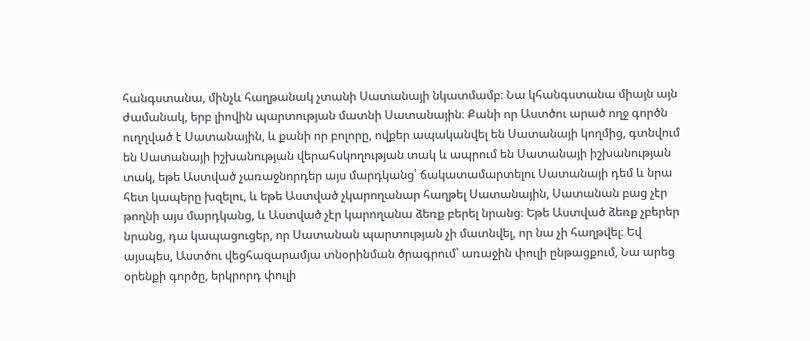հանգստանա, մինչև հաղթանակ չտանի Սատանայի նկատմամբ։ Նա կհանգստանա միայն այն ժամանակ, երբ լիովին պարտության մատնի Սատանային։ Քանի որ Աստծու արած ողջ գործն ուղղված է Սատանային, և քանի որ բոլորը, ովքեր ապականվել են Սատանայի կողմից, գտնվում են Սատանայի իշխանության վերահսկողության տակ և ապրում են Սատանայի իշխանության տակ, եթե Աստված չառաջնորդեր այս մարդկանց՝ ճակատամարտելու Սատանայի դեմ և նրա հետ կապերը խզելու, և եթե Աստված չկարողանար հաղթել Սատանային, Սատանան բաց չէր թողնի այս մարդկանց, և Աստված չէր կարողանա ձեռք բերել նրանց։ Եթե Աստված ձեռք չբերեր նրանց, դա կապացուցեր, որ Սատանան պարտության չի մատնվել, որ նա չի հաղթվել։ Եվ այսպես, Աստծու վեցհազարամյա տնօրինման ծրագրում՝ առաջին փուլի ընթացքում, Նա արեց օրենքի գործը, երկրորդ փուլի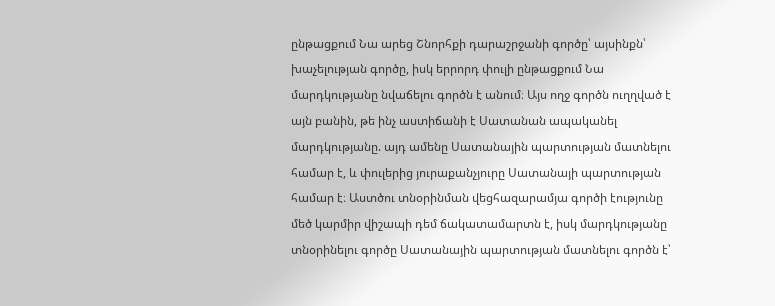ընթացքում Նա արեց Շնորհքի դարաշրջանի գործը՝ այսինքն՝ խաչելության գործը, իսկ երրորդ փուլի ընթացքում Նա մարդկությանը նվաճելու գործն է անում։ Այս ողջ գործն ուղղված է այն բանին, թե ինչ աստիճանի է Սատանան ապականել մարդկությանը. այդ ամենը Սատանային պարտության մատնելու համար է, և փուլերից յուրաքանչյուրը Սատանայի պարտության համար է։ Աստծու տնօրինման վեցհազարամյա գործի էությունը մեծ կարմիր վիշապի դեմ ճակատամարտն է, իսկ մարդկությանը տնօրինելու գործը Սատանային պարտության մատնելու գործն է՝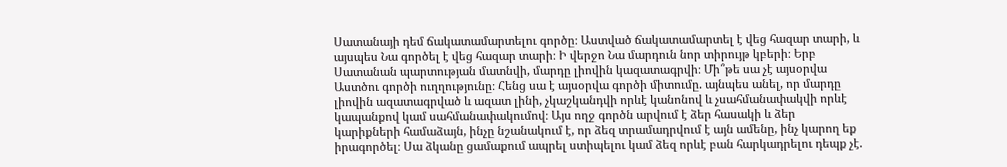Սատանայի դեմ ճակատամարտելու գործը։ Աստված ճակատամարտել է վեց հազար տարի, և այսպես Նա գործել է վեց հազար տարի։ Ի վերջո Նա մարդուն նոր տիրույթ կբերի։ Երբ Սատանան պարտության մատնվի, մարդը լիովին կազատագրվի։ Մի՞թե սա չէ այսօրվա Աստծու գործի ուղղությունը։ Հենց սա է այսօրվա գործի միտումը. այնպես անել, որ մարդը լիովին ազատագրված և ազատ լինի, չկաշկանդվի որևէ կանոնով և չսահմանափակվի որևէ կապանքով կամ սահմանափակումով։ Այս ողջ գործն արվում է ձեր հասակի և ձեր կարիքների համաձայն, ինչը նշանակում է, որ ձեզ տրամադրվում է այն ամենը, ինչ կարող եք իրագործել։ Սա ձկանը ցամաքում ապրել ստիպելու կամ ձեզ որևէ բան հարկադրելու դեպք չէ.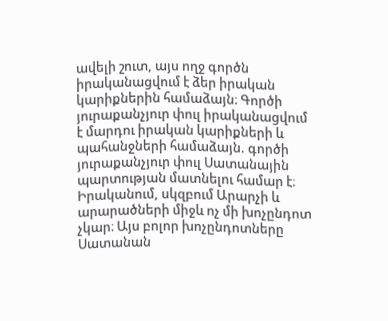ավելի շուտ, այս ողջ գործն իրականացվում է ձեր իրական կարիքներին համաձայն։ Գործի յուրաքանչյուր փուլ իրականացվում է մարդու իրական կարիքների և պահանջների համաձայն. գործի յուրաքանչյուր փուլ Սատանային պարտության մատնելու համար է։ Իրականում, սկզբում Արարչի և արարածների միջև ոչ մի խոչընդոտ չկար։ Այս բոլոր խոչընդոտները Սատանան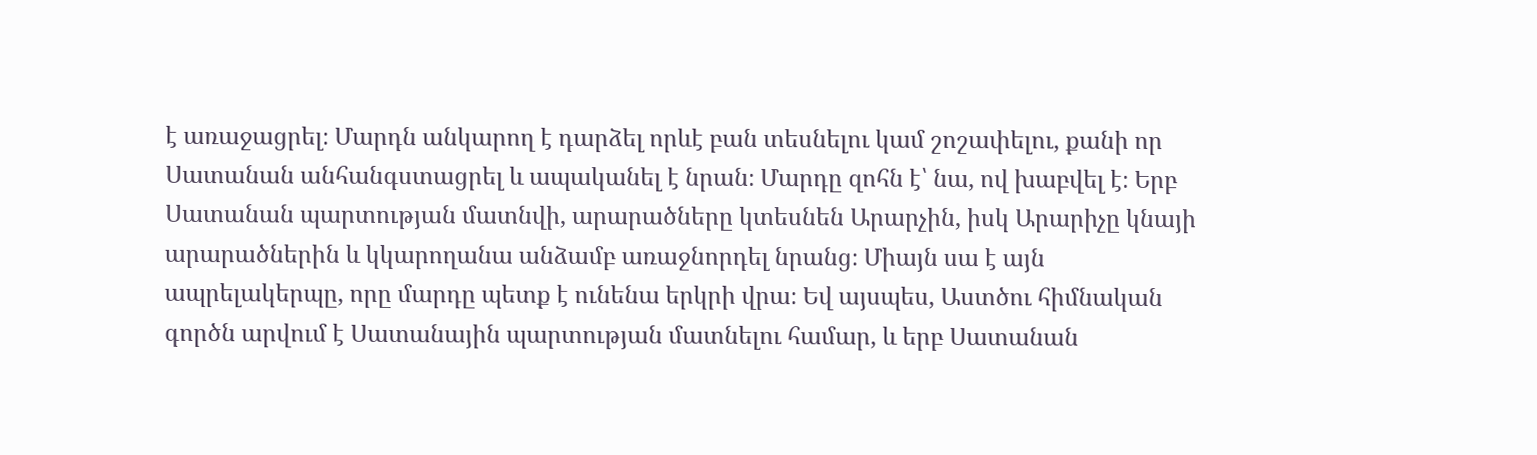է առաջացրել։ Մարդն անկարող է դարձել որևէ բան տեսնելու կամ շոշափելու, քանի որ Սատանան անհանգստացրել և ապականել է նրան։ Մարդը զոհն է՝ նա, ով խաբվել է։ Երբ Սատանան պարտության մատնվի, արարածները կտեսնեն Արարչին, իսկ Արարիչը կնայի արարածներին և կկարողանա անձամբ առաջնորդել նրանց։ Միայն սա է այն ապրելակերպը, որը մարդը պետք է ունենա երկրի վրա։ Եվ այսպես, Աստծու հիմնական գործն արվում է Սատանային պարտության մատնելու համար, և երբ Սատանան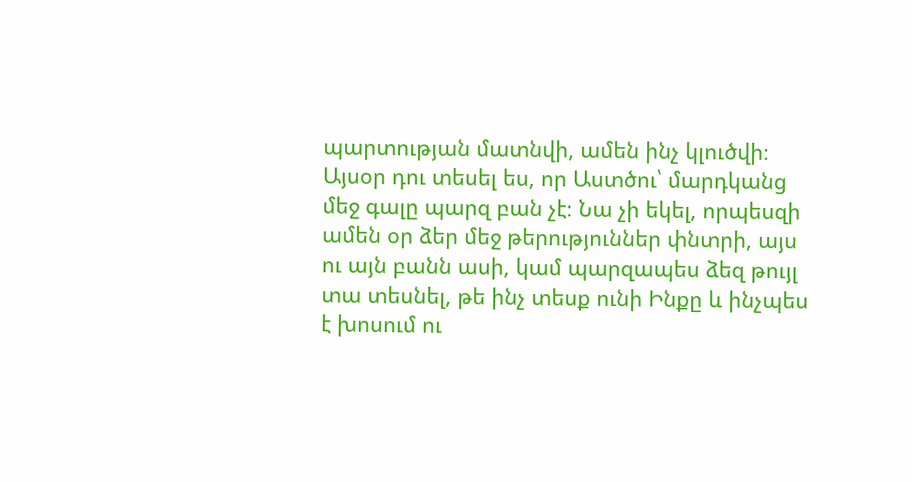պարտության մատնվի, ամեն ինչ կլուծվի։ Այսօր դու տեսել ես, որ Աստծու՝ մարդկանց մեջ գալը պարզ բան չէ։ Նա չի եկել, որպեսզի ամեն օր ձեր մեջ թերություններ փնտրի, այս ու այն բանն ասի, կամ պարզապես ձեզ թույլ տա տեսնել, թե ինչ տեսք ունի Ինքը և ինչպես է խոսում ու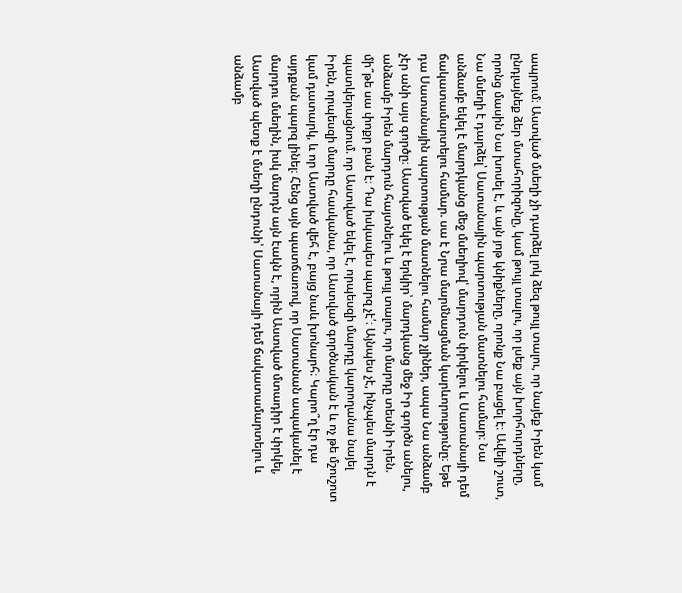ապրում։ Աստված մսեղի չի դարձել լոկ ձեզ թույլ տալու, որ նայեք Իրեն կամ ընդլայնեք ձեր մտահորիզոնը, կամ թույլ տալու, որ լսեք այն խորհուրդները, որոնց մասին Նա խոսել է, և այն յոթ կնիքները, որոնք Նա բացել է։ Ավելի շուտ, Նա մսեղի է դարձել՝ Սատանային պարտության մատնելու համար։ Նա անձամբ եկել է մարդկանց մեջ մսեղիով՝ մարդուն փրկելու և Սատանայի դեմ ճակատամարտելու համար. սա է Նրա մարմնացման կարևորությունը։ Եթե դա Սատանային պարտության մատնելու համար չլիներ, ապա Նա անձամբ չէր անի այս գործը։ Աստված եկել է երկիր՝ մարդկանց մեջ Իր գործն անելու, անձամբ Իրեն մարդուն հայտնելու և թույլ տալու, որ մարդը տեսնի Իրեն. մի՞թե սա փոքր բան է։ Դա իսկապես պարզ չէ՛։ Այնպես չէ, ինչպես մարդն է պատկերացնում. որ Աստված եկել է, որպեսզի մարդը կարողանա նայել Իրեն, որպեսզի մարդը հասկանա, որ Աստված գործնական է և ոչ թե մշուշոտ կամ դատարկ, և որ Աստված վեհ է, բայց նաև խոնարհ։ Կարո՞ղ էր դա այդքան պարզ լինել։ Հենց այն պատճառով, որ Սատանան ապականել է մարդու մսեղին, իսկ մարդն այն էակն է, որին Աստված մտադիր է փրկել, Աստված պետք է մսեղի ընդունի՝ Սատանայի դեմ ճակատամարտելու և անձամբ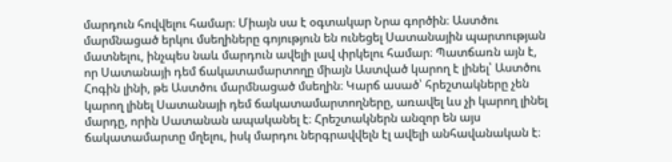մարդուն հովվելու համար։ Միայն սա է օգտակար Նրա գործին։ Աստծու մարմնացած երկու մսեղիները գոյություն են ունեցել Սատանային պարտության մատնելու, ինչպես նաև մարդուն ավելի լավ փրկելու համար։ Պատճառն այն է, որ Սատանայի դեմ ճակատամարտողը միայն Աստված կարող է լինել՝ Աստծու Հոգին լինի, թե Աստծու մարմնացած մսեղին։ Կարճ ասած՝ հրեշտակները չեն կարող լինել Սատանայի դեմ ճակատամարտողները, առավել ևս չի կարող լինել մարդը, որին Սատանան ապականել է։ Հրեշտակներն անզոր են այս ճակատամարտը մղելու, իսկ մարդու ներգրավվելն էլ ավելի անհավանական է։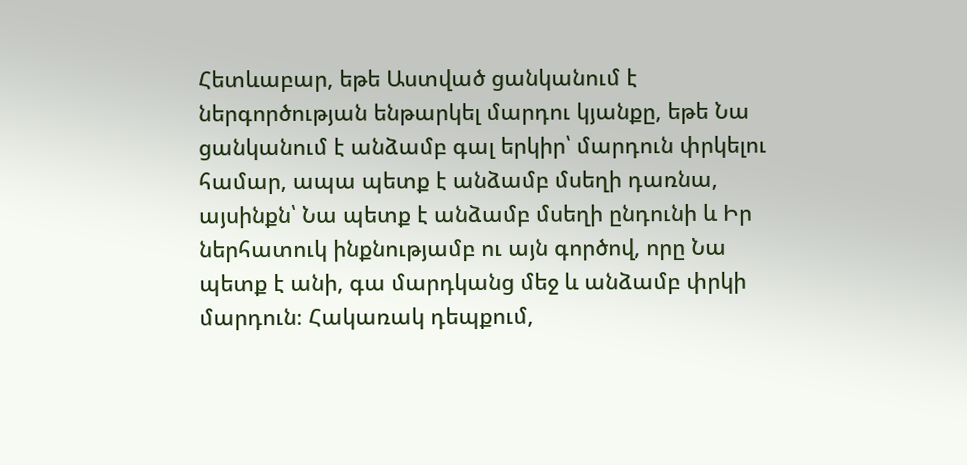Հետևաբար, եթե Աստված ցանկանում է ներգործության ենթարկել մարդու կյանքը, եթե Նա ցանկանում է անձամբ գալ երկիր՝ մարդուն փրկելու համար, ապա պետք է անձամբ մսեղի դառնա, այսինքն՝ Նա պետք է անձամբ մսեղի ընդունի և Իր ներհատուկ ինքնությամբ ու այն գործով, որը Նա պետք է անի, գա մարդկանց մեջ և անձամբ փրկի մարդուն։ Հակառակ դեպքում,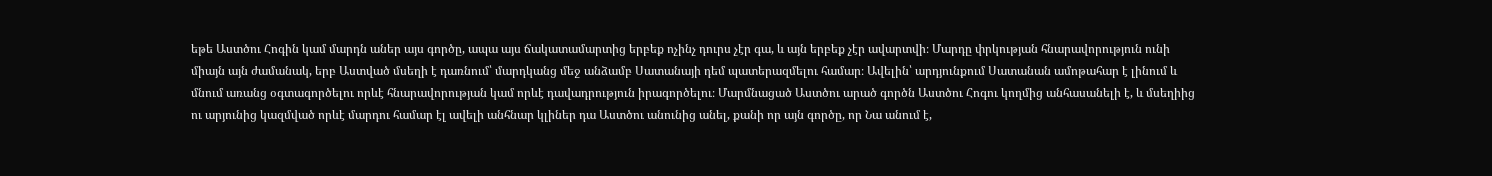եթե Աստծու Հոգին կամ մարդն աներ այս գործը, ապա այս ճակատամարտից երբեք ոչինչ դուրս չէր գա, և այն երբեք չէր ավարտվի։ Մարդը փրկության հնարավորություն ունի միայն այն ժամանակ, երբ Աստված մսեղի է դառնում՝ մարդկանց մեջ անձամբ Սատանայի դեմ պատերազմելու համար։ Ավելին՝ արդյունքում Սատանան ամոթահար է լինում և մնում առանց օգտագործելու որևէ հնարավորության կամ որևէ դավադրություն իրագործելու։ Մարմնացած Աստծու արած գործն Աստծու Հոգու կողմից անհասանելի է, և մսեղիից ու արյունից կազմված որևէ մարդու համար էլ ավելի անհնար կլիներ դա Աստծու անունից անել, քանի որ այն գործը, որ Նա անում է,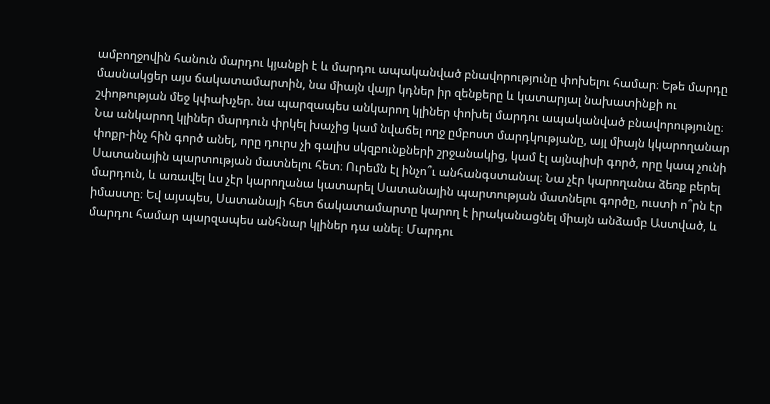ամբողջովին հանուն մարդու կյանքի է և մարդու ապականված բնավորությունը փոխելու համար։ Եթե մարդը մասնակցեր այս ճակատամարտին, նա միայն վայր կդներ իր զենքերը և կատարյալ նախատինքի ու շփոթության մեջ կփախչեր. նա պարզապես անկարող կլիներ փոխել մարդու ապականված բնավորությունը։ Նա անկարող կլիներ մարդուն փրկել խաչից կամ նվաճել ողջ ըմբոստ մարդկությանը, այլ միայն կկարողանար փոքր-ինչ հին գործ անել, որը դուրս չի գալիս սկզբունքների շրջանակից, կամ էլ այնպիսի գործ, որը կապ չունի Սատանային պարտության մատնելու հետ։ Ուրեմն էլ ինչո՞ւ անհանգստանալ։ Նա չէր կարողանա ձեռք բերել մարդուն, և առավել ևս չէր կարողանա կատարել Սատանային պարտության մատնելու գործը, ուստի ո՞րն էր իմաստը։ Եվ այսպես, Սատանայի հետ ճակատամարտը կարող է իրականացնել միայն անձամբ Աստված, և մարդու համար պարզապես անհնար կլիներ դա անել։ Մարդու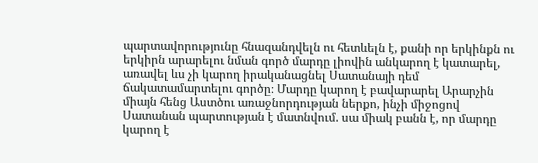պարտավորությունը հնազանդվելն ու հետևելն է, քանի որ երկինքն ու երկիրն արարելու նման գործ մարդը լիովին անկարող է կատարել, առավել ևս չի կարող իրականացնել Սատանայի դեմ ճակատամարտելու գործը։ Մարդը կարող է բավարարել Արարչին միայն հենց Աստծու առաջնորդության ներքո, ինչի միջոցով Սատանան պարտության է մատնվում. սա միակ բանն է, որ մարդը կարող է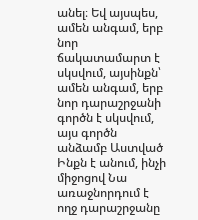անել։ Եվ այսպես, ամեն անգամ, երբ նոր ճակատամարտ է սկսվում, այսինքն՝ ամեն անգամ, երբ նոր դարաշրջանի գործն է սկսվում, այս գործն անձամբ Աստված Ինքն է անում, ինչի միջոցով Նա առաջնորդում է ողջ դարաշրջանը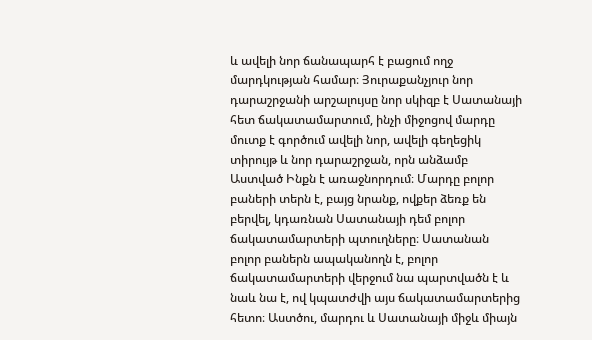և ավելի նոր ճանապարհ է բացում ողջ մարդկության համար։ Յուրաքանչյուր նոր դարաշրջանի արշալույսը նոր սկիզբ է Սատանայի հետ ճակատամարտում, ինչի միջոցով մարդը մուտք է գործում ավելի նոր, ավելի գեղեցիկ տիրույթ և նոր դարաշրջան, որն անձամբ Աստված Ինքն է առաջնորդում։ Մարդը բոլոր բաների տերն է, բայց նրանք, ովքեր ձեռք են բերվել, կդառնան Սատանայի դեմ բոլոր ճակատամարտերի պտուղները։ Սատանան բոլոր բաներն ապականողն է, բոլոր ճակատամարտերի վերջում նա պարտվածն է և նաև նա է, ով կպատժվի այս ճակատամարտերից հետո։ Աստծու, մարդու և Սատանայի միջև միայն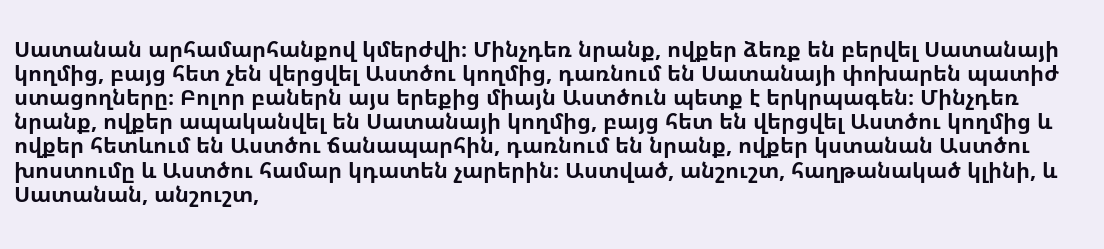Սատանան արհամարհանքով կմերժվի։ Մինչդեռ նրանք, ովքեր ձեռք են բերվել Սատանայի կողմից, բայց հետ չեն վերցվել Աստծու կողմից, դառնում են Սատանայի փոխարեն պատիժ ստացողները։ Բոլոր բաներն այս երեքից միայն Աստծուն պետք է երկրպագեն։ Մինչդեռ նրանք, ովքեր ապականվել են Սատանայի կողմից, բայց հետ են վերցվել Աստծու կողմից և ովքեր հետևում են Աստծու ճանապարհին, դառնում են նրանք, ովքեր կստանան Աստծու խոստումը և Աստծու համար կդատեն չարերին։ Աստված, անշուշտ, հաղթանակած կլինի, և Սատանան, անշուշտ,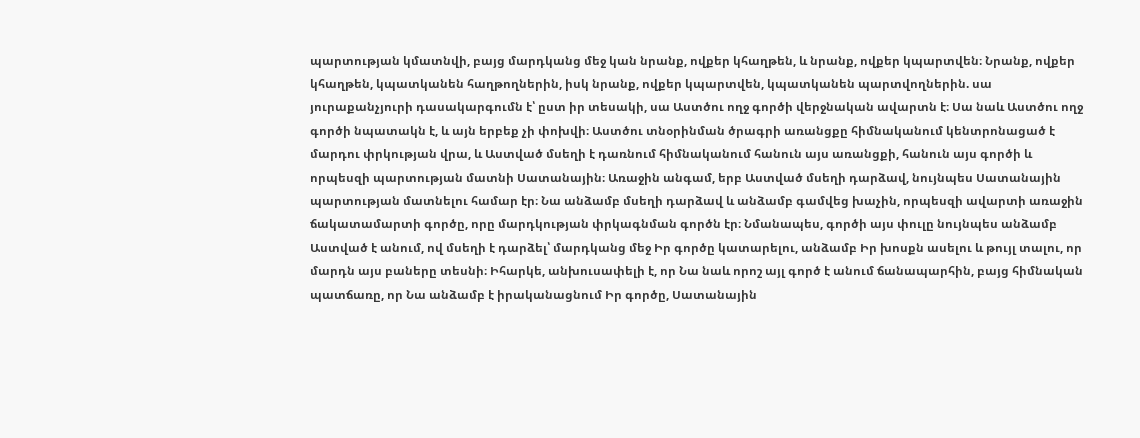պարտության կմատնվի, բայց մարդկանց մեջ կան նրանք, ովքեր կհաղթեն, և նրանք, ովքեր կպարտվեն։ Նրանք, ովքեր կհաղթեն, կպատկանեն հաղթողներին, իսկ նրանք, ովքեր կպարտվեն, կպատկանեն պարտվողներին. սա յուրաքանչյուրի դասակարգումն է՝ ըստ իր տեսակի, սա Աստծու ողջ գործի վերջնական ավարտն է։ Սա նաև Աստծու ողջ գործի նպատակն է, և այն երբեք չի փոխվի։ Աստծու տնօրինման ծրագրի առանցքը հիմնականում կենտրոնացած է մարդու փրկության վրա, և Աստված մսեղի է դառնում հիմնականում հանուն այս առանցքի, հանուն այս գործի և որպեսզի պարտության մատնի Սատանային։ Առաջին անգամ, երբ Աստված մսեղի դարձավ, նույնպես Սատանային պարտության մատնելու համար էր։ Նա անձամբ մսեղի դարձավ և անձամբ գամվեց խաչին, որպեսզի ավարտի առաջին ճակատամարտի գործը, որը մարդկության փրկագնման գործն էր։ Նմանապես, գործի այս փուլը նույնպես անձամբ Աստված է անում, ով մսեղի է դարձել՝ մարդկանց մեջ Իր գործը կատարելու, անձամբ Իր խոսքն ասելու և թույլ տալու, որ մարդն այս բաները տեսնի։ Իհարկե, անխուսափելի է, որ Նա նաև որոշ այլ գործ է անում ճանապարհին, բայց հիմնական պատճառը, որ Նա անձամբ է իրականացնում Իր գործը, Սատանային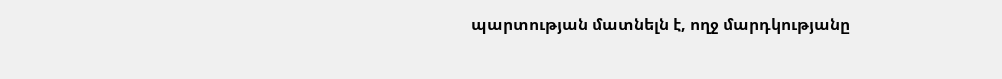պարտության մատնելն է, ողջ մարդկությանը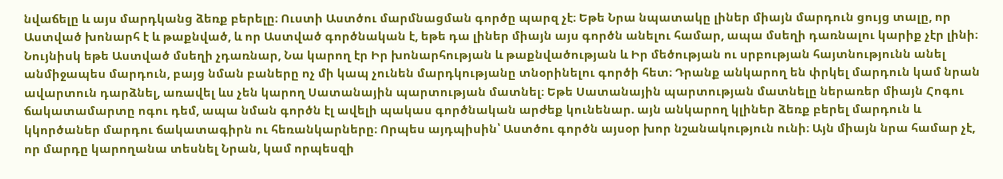նվաճելը և այս մարդկանց ձեռք բերելը։ Ուստի Աստծու մարմնացման գործը պարզ չէ։ Եթե Նրա նպատակը լիներ միայն մարդուն ցույց տալը, որ Աստված խոնարհ է և թաքնված, և որ Աստված գործնական է, եթե դա լիներ միայն այս գործն անելու համար, ապա մսեղի դառնալու կարիք չէր լինի։ Նույնիսկ եթե Աստված մսեղի չդառնար, Նա կարող էր Իր խոնարհության և թաքնվածության և Իր մեծության ու սրբության հայտնությունն անել անմիջապես մարդուն, բայց նման բաները ոչ մի կապ չունեն մարդկությանը տնօրինելու գործի հետ։ Դրանք անկարող են փրկել մարդուն կամ նրան ավարտուն դարձնել, առավել ևս չեն կարող Սատանային պարտության մատնել։ Եթե Սատանային պարտության մատնելը ներառեր միայն Հոգու ճակատամարտը ոգու դեմ, ապա նման գործն էլ ավելի պակաս գործնական արժեք կունենար. այն անկարող կլիներ ձեռք բերել մարդուն և կկործաներ մարդու ճակատագիրն ու հեռանկարները։ Որպես այդպիսին՝ Աստծու գործն այսօր խոր նշանակություն ունի։ Այն միայն նրա համար չէ, որ մարդը կարողանա տեսնել Նրան, կամ որպեսզի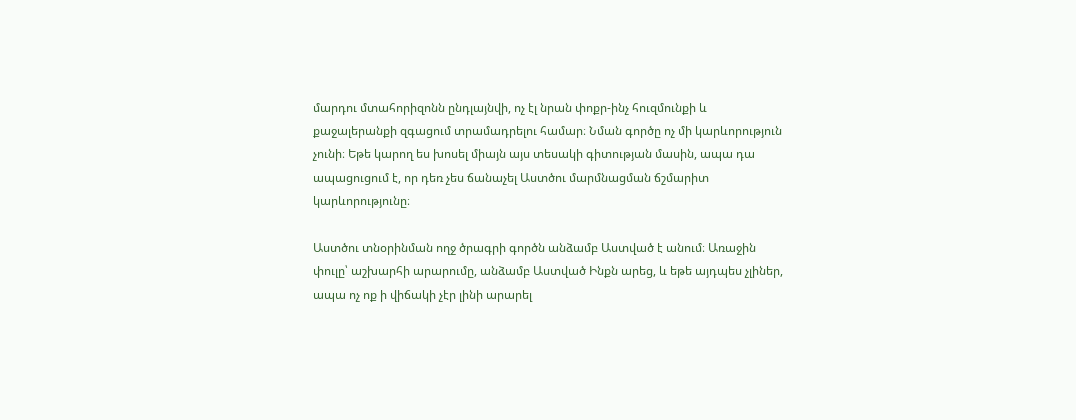մարդու մտահորիզոնն ընդլայնվի, ոչ էլ նրան փոքր-ինչ հուզմունքի և քաջալերանքի զգացում տրամադրելու համար։ Նման գործը ոչ մի կարևորություն չունի։ Եթե կարող ես խոսել միայն այս տեսակի գիտության մասին, ապա դա ապացուցում է, որ դեռ չես ճանաչել Աստծու մարմնացման ճշմարիտ կարևորությունը։

Աստծու տնօրինման ողջ ծրագրի գործն անձամբ Աստված է անում։ Առաջին փուլը՝ աշխարհի արարումը, անձամբ Աստված Ինքն արեց, և եթե այդպես չլիներ, ապա ոչ ոք ի վիճակի չէր լինի արարել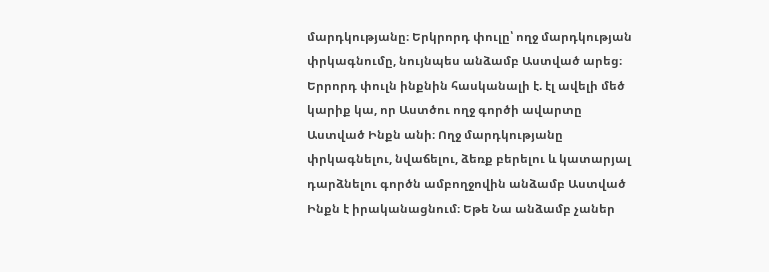մարդկությանը։ Երկրորդ փուլը՝ ողջ մարդկության փրկագնումը, նույնպես անձամբ Աստված արեց։ Երրորդ փուլն ինքնին հասկանալի է. էլ ավելի մեծ կարիք կա, որ Աստծու ողջ գործի ավարտը Աստված Ինքն անի։ Ողջ մարդկությանը փրկագնելու, նվաճելու, ձեռք բերելու և կատարյալ դարձնելու գործն ամբողջովին անձամբ Աստված Ինքն է իրականացնում։ Եթե Նա անձամբ չաներ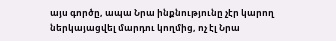այս գործը, ապա Նրա ինքնությունը չէր կարող ներկայացվել մարդու կողմից, ոչ էլ Նրա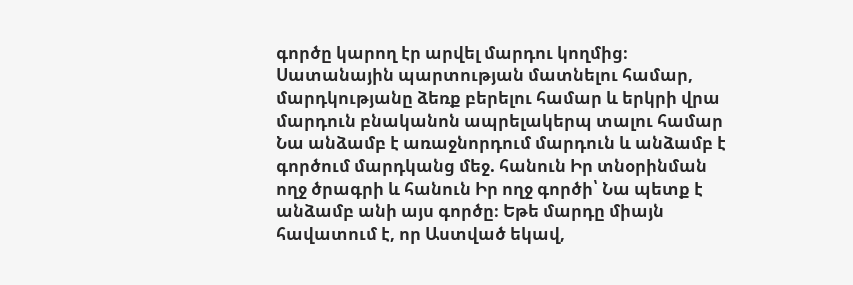գործը կարող էր արվել մարդու կողմից։ Սատանային պարտության մատնելու համար, մարդկությանը ձեռք բերելու համար և երկրի վրա մարդուն բնականոն ապրելակերպ տալու համար Նա անձամբ է առաջնորդում մարդուն և անձամբ է գործում մարդկանց մեջ. հանուն Իր տնօրինման ողջ ծրագրի և հանուն Իր ողջ գործի՝ Նա պետք է անձամբ անի այս գործը։ Եթե մարդը միայն հավատում է, որ Աստված եկավ,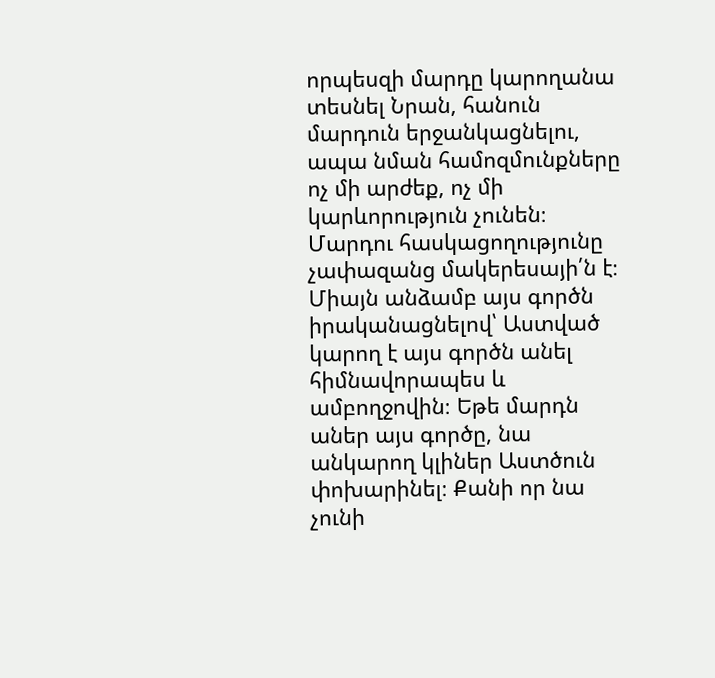որպեսզի մարդը կարողանա տեսնել Նրան, հանուն մարդուն երջանկացնելու, ապա նման համոզմունքները ոչ մի արժեք, ոչ մի կարևորություն չունեն։ Մարդու հասկացողությունը չափազանց մակերեսայի՛ն է։ Միայն անձամբ այս գործն իրականացնելով՝ Աստված կարող է այս գործն անել հիմնավորապես և ամբողջովին։ Եթե մարդն աներ այս գործը, նա անկարող կլիներ Աստծուն փոխարինել։ Քանի որ նա չունի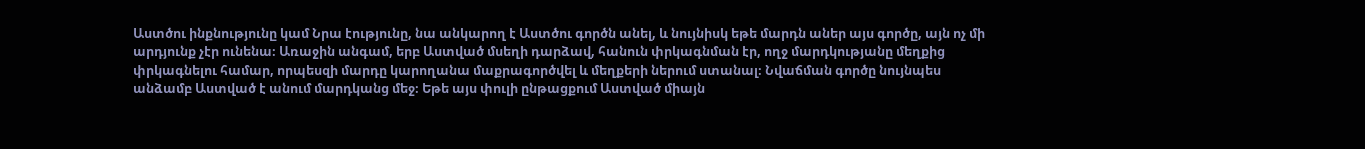Աստծու ինքնությունը կամ Նրա էությունը, նա անկարող է Աստծու գործն անել, և նույնիսկ եթե մարդն աներ այս գործը, այն ոչ մի արդյունք չէր ունենա։ Առաջին անգամ, երբ Աստված մսեղի դարձավ, հանուն փրկագնման էր, ողջ մարդկությանը մեղքից փրկագնելու համար, որպեսզի մարդը կարողանա մաքրագործվել և մեղքերի ներում ստանալ։ Նվաճման գործը նույնպես անձամբ Աստված է անում մարդկանց մեջ։ Եթե այս փուլի ընթացքում Աստված միայն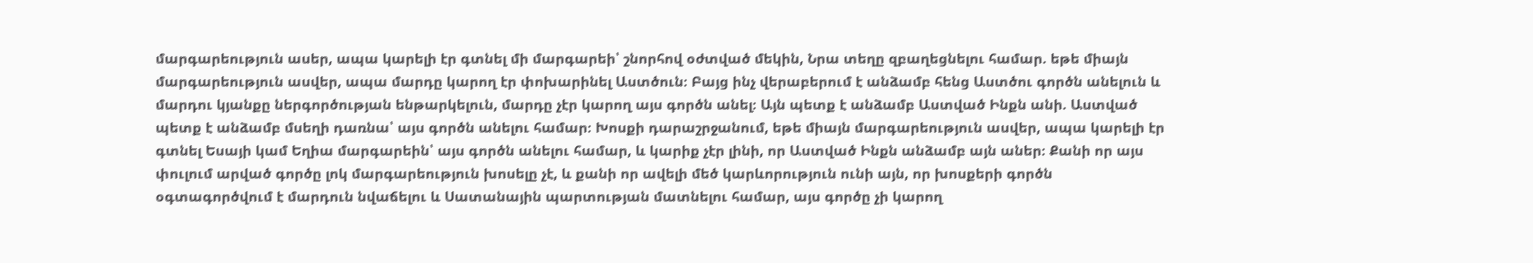մարգարեություն ասեր, ապա կարելի էր գտնել մի մարգարեի՝ շնորհով օժտված մեկին, Նրա տեղը զբաղեցնելու համար. եթե միայն մարգարեություն ասվեր, ապա մարդը կարող էր փոխարինել Աստծուն։ Բայց ինչ վերաբերում է անձամբ հենց Աստծու գործն անելուն և մարդու կյանքը ներգործության ենթարկելուն, մարդը չէր կարող այս գործն անել։ Այն պետք է անձամբ Աստված Ինքն անի. Աստված պետք է անձամբ մսեղի դառնա՝ այս գործն անելու համար։ Խոսքի դարաշրջանում, եթե միայն մարգարեություն ասվեր, ապա կարելի էր գտնել Եսայի կամ Եղիա մարգարեին՝ այս գործն անելու համար, և կարիք չէր լինի, որ Աստված Ինքն անձամբ այն աներ։ Քանի որ այս փուլում արված գործը լոկ մարգարեություն խոսելը չէ, և քանի որ ավելի մեծ կարևորություն ունի այն, որ խոսքերի գործն օգտագործվում է մարդուն նվաճելու և Սատանային պարտության մատնելու համար, այս գործը չի կարող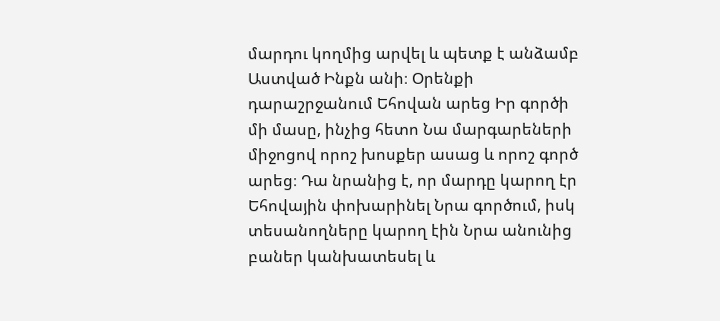մարդու կողմից արվել և պետք է անձամբ Աստված Ինքն անի։ Օրենքի դարաշրջանում Եհովան արեց Իր գործի մի մասը, ինչից հետո Նա մարգարեների միջոցով որոշ խոսքեր ասաց և որոշ գործ արեց։ Դա նրանից է, որ մարդը կարող էր Եհովային փոխարինել Նրա գործում, իսկ տեսանողները կարող էին Նրա անունից բաներ կանխատեսել և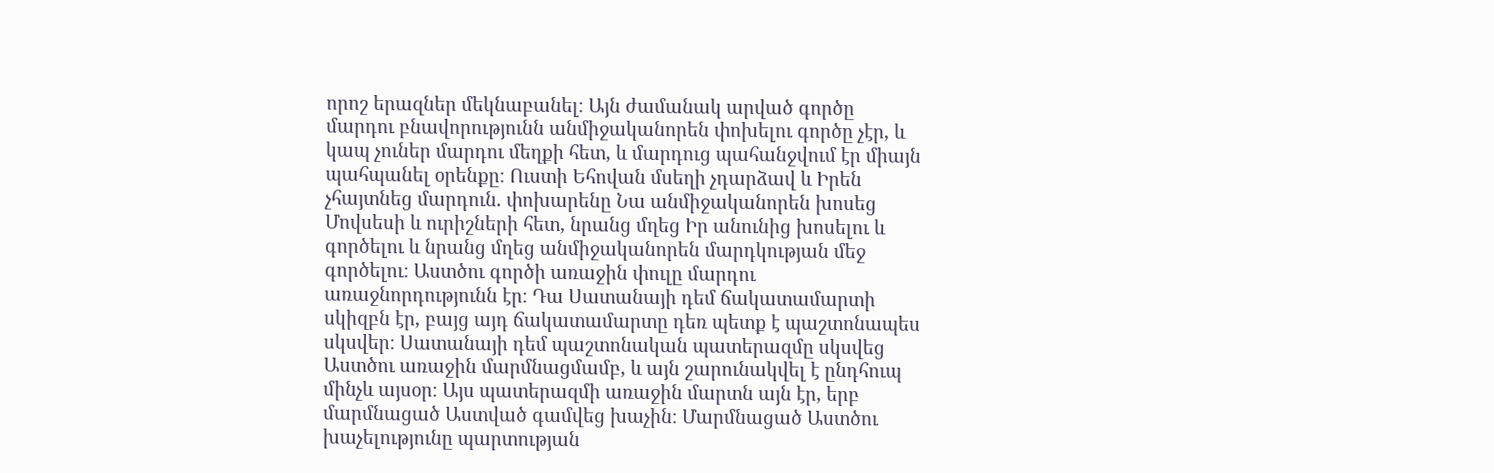որոշ երազներ մեկնաբանել։ Այն ժամանակ արված գործը մարդու բնավորությունն անմիջականորեն փոխելու գործը չէր, և կապ չուներ մարդու մեղքի հետ, և մարդուց պահանջվում էր միայն պահպանել օրենքը։ Ուստի Եհովան մսեղի չդարձավ և Իրեն չհայտնեց մարդուն. փոխարենը Նա անմիջականորեն խոսեց Մովսեսի և ուրիշների հետ, նրանց մղեց Իր անունից խոսելու և գործելու և նրանց մղեց անմիջականորեն մարդկության մեջ գործելու։ Աստծու գործի առաջին փուլը մարդու առաջնորդությունն էր։ Դա Սատանայի դեմ ճակատամարտի սկիզբն էր, բայց այդ ճակատամարտը դեռ պետք է պաշտոնապես սկսվեր։ Սատանայի դեմ պաշտոնական պատերազմը սկսվեց Աստծու առաջին մարմնացմամբ, և այն շարունակվել է ընդհուպ մինչև այսօր։ Այս պատերազմի առաջին մարտն այն էր, երբ մարմնացած Աստված գամվեց խաչին։ Մարմնացած Աստծու խաչելությունը պարտության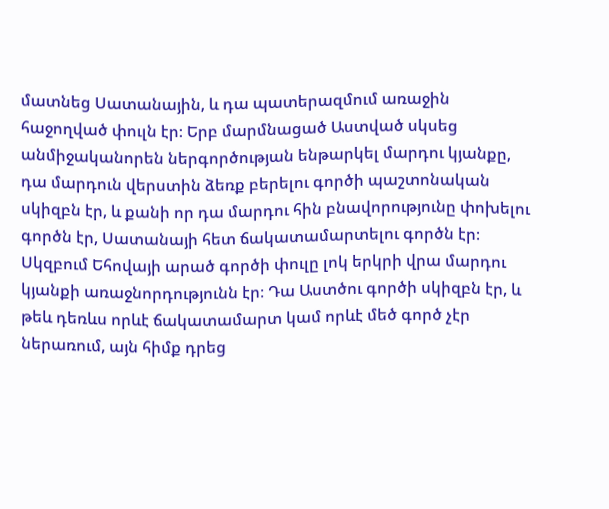մատնեց Սատանային, և դա պատերազմում առաջին հաջողված փուլն էր։ Երբ մարմնացած Աստված սկսեց անմիջականորեն ներգործության ենթարկել մարդու կյանքը, դա մարդուն վերստին ձեռք բերելու գործի պաշտոնական սկիզբն էր, և քանի որ դա մարդու հին բնավորությունը փոխելու գործն էր, Սատանայի հետ ճակատամարտելու գործն էր։ Սկզբում Եհովայի արած գործի փուլը լոկ երկրի վրա մարդու կյանքի առաջնորդությունն էր։ Դա Աստծու գործի սկիզբն էր, և թեև դեռևս որևէ ճակատամարտ կամ որևէ մեծ գործ չէր ներառում, այն հիմք դրեց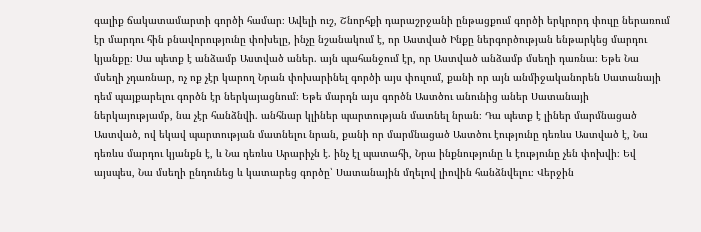գալիք ճակատամարտի գործի համար։ Ավելի ուշ, Շնորհքի դարաշրջանի ընթացքում գործի երկրորդ փուլը ներառում էր մարդու հին բնավորությունը փոխելը, ինչը նշանակում է, որ Աստված Ինքը ներգործության ենթարկեց մարդու կյանքը։ Սա պետք է անձամբ Աստված աներ. այն պահանջում էր, որ Աստված անձամբ մսեղի դառնա։ Եթե Նա մսեղի չդառնար, ոչ ոք չէր կարող Նրան փոխարինել գործի այս փուլում, քանի որ այն անմիջականորեն Սատանայի դեմ պայքարելու գործն էր ներկայացնում։ Եթե մարդն այս գործն Աստծու անունից աներ Սատանայի ներկայությամբ, նա չէր հանձնվի. անհնար կլիներ պարտության մատնել նրան։ Դա պետք է լիներ մարմնացած Աստված, ով եկավ պարտության մատնելու նրան, քանի որ մարմնացած Աստծու էությունը դեռևս Աստված է, Նա դեռևս մարդու կյանքն է, և Նա դեռևս Արարիչն է. ինչ էլ պատահի, Նրա ինքնությունը և էությունը չեն փոխվի։ Եվ այսպես, Նա մսեղի ընդունեց և կատարեց գործը՝ Սատանային մղելով լիովին հանձնվելու։ Վերջին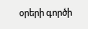օրերի գործի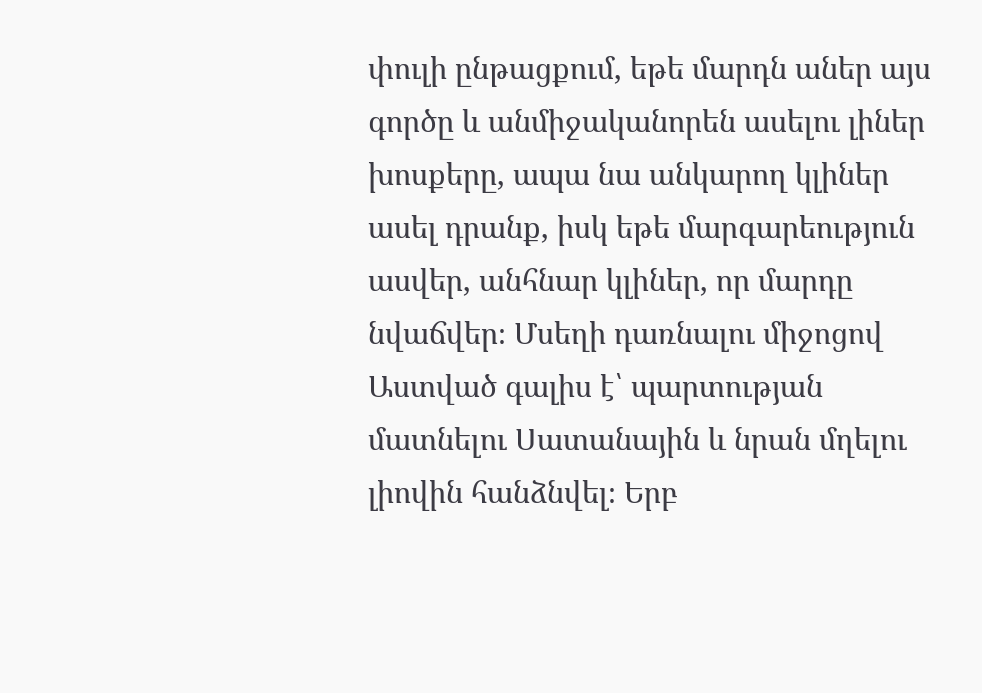փուլի ընթացքում, եթե մարդն աներ այս գործը և անմիջականորեն ասելու լիներ խոսքերը, ապա նա անկարող կլիներ ասել դրանք, իսկ եթե մարգարեություն ասվեր, անհնար կլիներ, որ մարդը նվաճվեր։ Մսեղի դառնալու միջոցով Աստված գալիս է՝ պարտության մատնելու Սատանային և նրան մղելու լիովին հանձնվել։ Երբ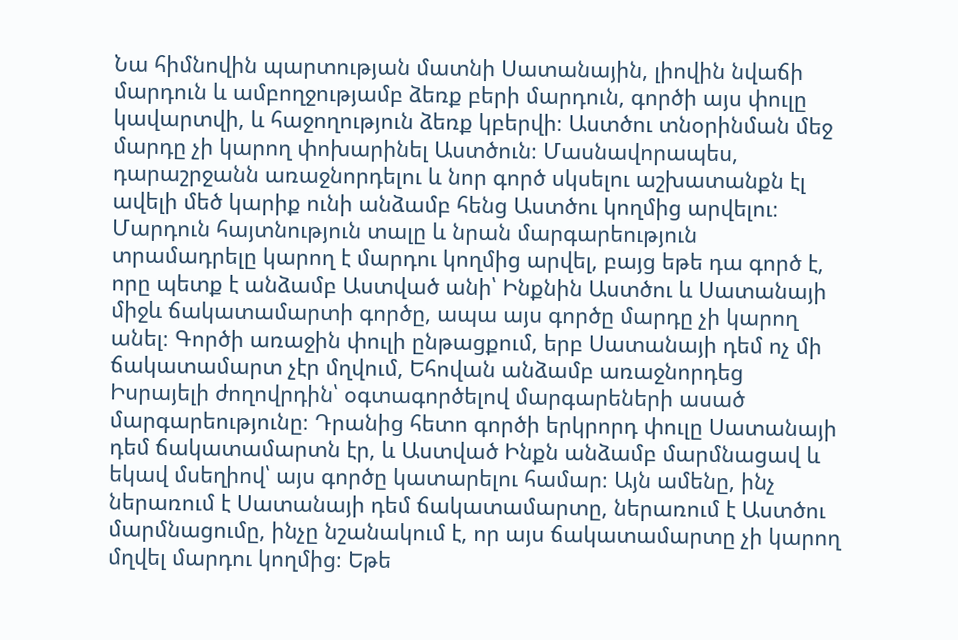Նա հիմնովին պարտության մատնի Սատանային, լիովին նվաճի մարդուն և ամբողջությամբ ձեռք բերի մարդուն, գործի այս փուլը կավարտվի, և հաջողություն ձեռք կբերվի։ Աստծու տնօրինման մեջ մարդը չի կարող փոխարինել Աստծուն։ Մասնավորապես, դարաշրջանն առաջնորդելու և նոր գործ սկսելու աշխատանքն էլ ավելի մեծ կարիք ունի անձամբ հենց Աստծու կողմից արվելու։ Մարդուն հայտնություն տալը և նրան մարգարեություն տրամադրելը կարող է մարդու կողմից արվել, բայց եթե դա գործ է, որը պետք է անձամբ Աստված անի՝ Ինքնին Աստծու և Սատանայի միջև ճակատամարտի գործը, ապա այս գործը մարդը չի կարող անել։ Գործի առաջին փուլի ընթացքում, երբ Սատանայի դեմ ոչ մի ճակատամարտ չէր մղվում, Եհովան անձամբ առաջնորդեց Իսրայելի ժողովրդին՝ օգտագործելով մարգարեների ասած մարգարեությունը։ Դրանից հետո գործի երկրորդ փուլը Սատանայի դեմ ճակատամարտն էր, և Աստված Ինքն անձամբ մարմնացավ և եկավ մսեղիով՝ այս գործը կատարելու համար։ Այն ամենը, ինչ ներառում է Սատանայի դեմ ճակատամարտը, ներառում է Աստծու մարմնացումը, ինչը նշանակում է, որ այս ճակատամարտը չի կարող մղվել մարդու կողմից։ Եթե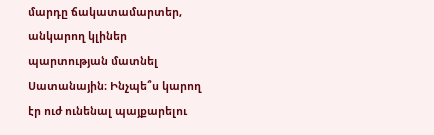մարդը ճակատամարտեր, անկարող կլիներ պարտության մատնել Սատանային։ Ինչպե՞ս կարող էր ուժ ունենալ պայքարելու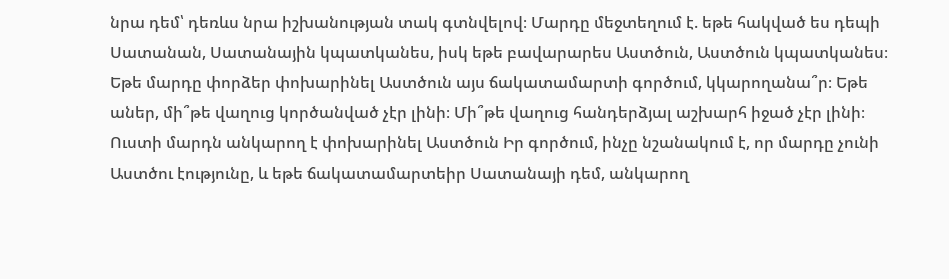նրա դեմ՝ դեռևս նրա իշխանության տակ գտնվելով։ Մարդը մեջտեղում է. եթե հակված ես դեպի Սատանան, Սատանային կպատկանես, իսկ եթե բավարարես Աստծուն, Աստծուն կպատկանես։ Եթե մարդը փորձեր փոխարինել Աստծուն այս ճակատամարտի գործում, կկարողանա՞ր։ Եթե աներ, մի՞թե վաղուց կործանված չէր լինի։ Մի՞թե վաղուց հանդերձյալ աշխարհ իջած չէր լինի։ Ուստի մարդն անկարող է փոխարինել Աստծուն Իր գործում, ինչը նշանակում է, որ մարդը չունի Աստծու էությունը, և եթե ճակատամարտեիր Սատանայի դեմ, անկարող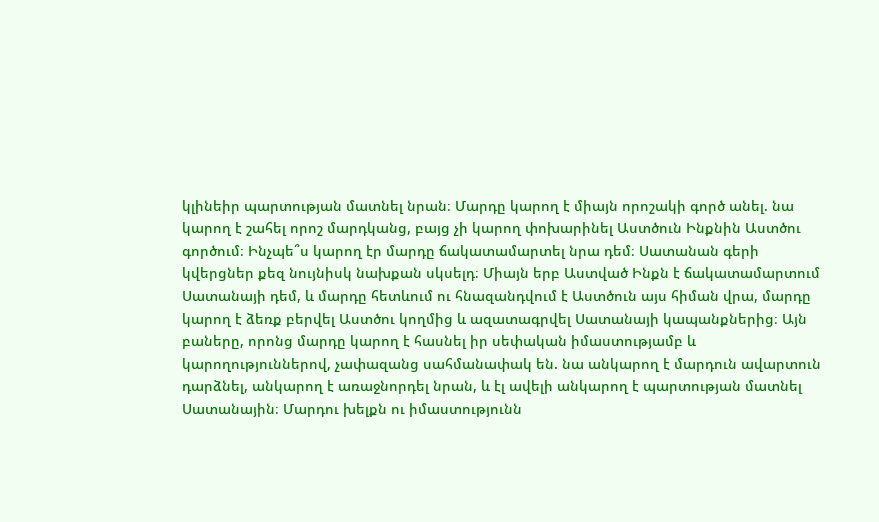կլինեիր պարտության մատնել նրան։ Մարդը կարող է միայն որոշակի գործ անել. նա կարող է շահել որոշ մարդկանց, բայց չի կարող փոխարինել Աստծուն Ինքնին Աստծու գործում։ Ինչպե՞ս կարող էր մարդը ճակատամարտել նրա դեմ։ Սատանան գերի կվերցներ քեզ նույնիսկ նախքան սկսելդ։ Միայն երբ Աստված Ինքն է ճակատամարտում Սատանայի դեմ, և մարդը հետևում ու հնազանդվում է Աստծուն այս հիման վրա, մարդը կարող է ձեռք բերվել Աստծու կողմից և ազատագրվել Սատանայի կապանքներից։ Այն բաները, որոնց մարդը կարող է հասնել իր սեփական իմաստությամբ և կարողություններով, չափազանց սահմանափակ են. նա անկարող է մարդուն ավարտուն դարձնել, անկարող է առաջնորդել նրան, և էլ ավելի անկարող է պարտության մատնել Սատանային։ Մարդու խելքն ու իմաստությունն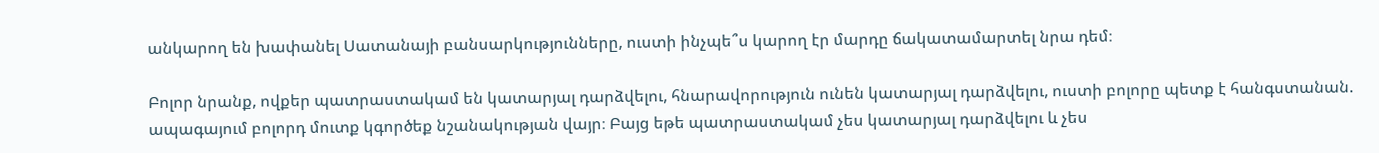անկարող են խափանել Սատանայի բանսարկությունները, ուստի ինչպե՞ս կարող էր մարդը ճակատամարտել նրա դեմ։

Բոլոր նրանք, ովքեր պատրաստակամ են կատարյալ դարձվելու, հնարավորություն ունեն կատարյալ դարձվելու, ուստի բոլորը պետք է հանգստանան. ապագայում բոլորդ մուտք կգործեք նշանակության վայր։ Բայց եթե պատրաստակամ չես կատարյալ դարձվելու և չես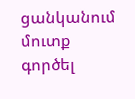ցանկանում մուտք գործել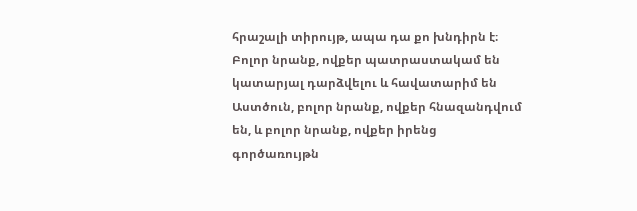հրաշալի տիրույթ, ապա դա քո խնդիրն է։ Բոլոր նրանք, ովքեր պատրաստակամ են կատարյալ դարձվելու և հավատարիմ են Աստծուն, բոլոր նրանք, ովքեր հնազանդվում են, և բոլոր նրանք, ովքեր իրենց գործառույթն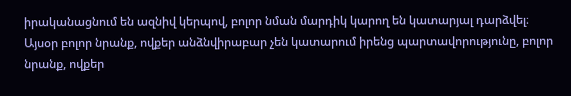իրականացնում են ազնիվ կերպով, բոլոր նման մարդիկ կարող են կատարյալ դարձվել։ Այսօր բոլոր նրանք, ովքեր անձնվիրաբար չեն կատարում իրենց պարտավորությունը, բոլոր նրանք, ովքեր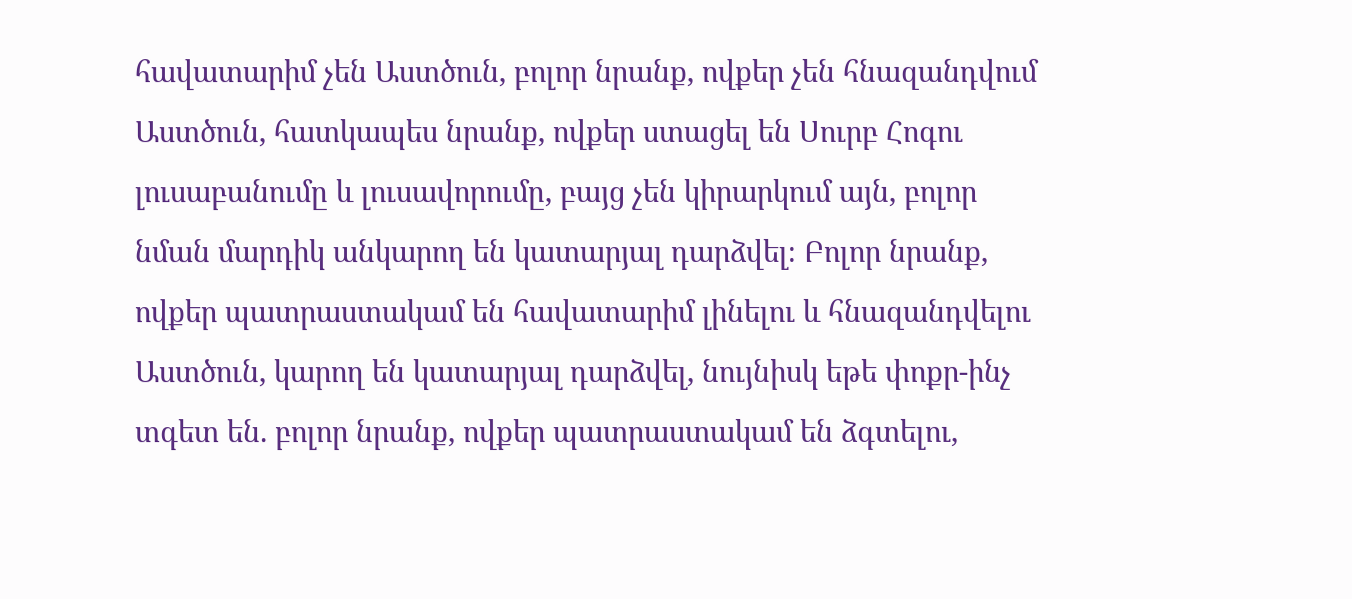հավատարիմ չեն Աստծուն, բոլոր նրանք, ովքեր չեն հնազանդվում Աստծուն, հատկապես նրանք, ովքեր ստացել են Սուրբ Հոգու լուսաբանումը և լուսավորումը, բայց չեն կիրարկում այն, բոլոր նման մարդիկ անկարող են կատարյալ դարձվել։ Բոլոր նրանք, ովքեր պատրաստակամ են հավատարիմ լինելու և հնազանդվելու Աստծուն, կարող են կատարյալ դարձվել, նույնիսկ եթե փոքր-ինչ տգետ են. բոլոր նրանք, ովքեր պատրաստակամ են ձգտելու,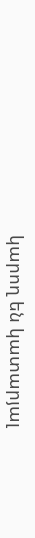կարող են կատարյալ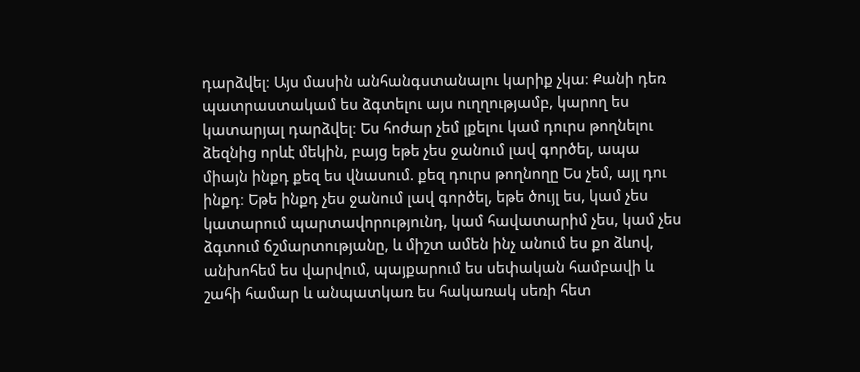դարձվել։ Այս մասին անհանգստանալու կարիք չկա։ Քանի դեռ պատրաստակամ ես ձգտելու այս ուղղությամբ, կարող ես կատարյալ դարձվել։ Ես հոժար չեմ լքելու կամ դուրս թողնելու ձեզնից որևէ մեկին, բայց եթե չես ջանում լավ գործել, ապա միայն ինքդ քեզ ես վնասում. քեզ դուրս թողնողը Ես չեմ, այլ դու ինքդ։ Եթե ինքդ չես ջանում լավ գործել, եթե ծույլ ես, կամ չես կատարում պարտավորությունդ, կամ հավատարիմ չես, կամ չես ձգտում ճշմարտությանը, և միշտ ամեն ինչ անում ես քո ձևով, անխոհեմ ես վարվում, պայքարում ես սեփական համբավի և շահի համար և անպատկառ ես հակառակ սեռի հետ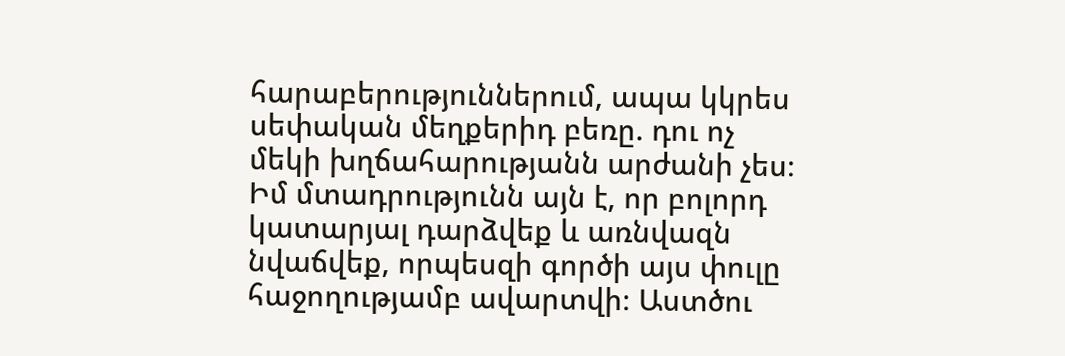հարաբերություններում, ապա կկրես սեփական մեղքերիդ բեռը. դու ոչ մեկի խղճահարությանն արժանի չես։ Իմ մտադրությունն այն է, որ բոլորդ կատարյալ դարձվեք և առնվազն նվաճվեք, որպեսզի գործի այս փուլը հաջողությամբ ավարտվի։ Աստծու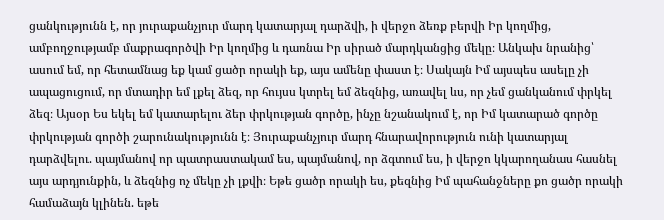ցանկությունն է, որ յուրաքանչյուր մարդ կատարյալ դարձվի, ի վերջո ձեռք բերվի Իր կողմից, ամբողջությամբ մաքրագործվի Իր կողմից և դառնա Իր սիրած մարդկանցից մեկը։ Անկախ նրանից՝ ասում եմ, որ հետամնաց եք կամ ցածր որակի եք, այս ամենը փաստ է։ Սակայն Իմ այսպես ասելը չի ապացուցում, որ մտադիր եմ լքել ձեզ, որ հույսս կտրել եմ ձեզնից, առավել ևս, որ չեմ ցանկանում փրկել ձեզ։ Այսօր Ես եկել եմ կատարելու ձեր փրկության գործը, ինչը նշանակում է, որ Իմ կատարած գործը փրկության գործի շարունակությունն է։ Յուրաքանչյուր մարդ հնարավորություն ունի կատարյալ դարձվելու. պայմանով որ պատրաստակամ ես, պայմանով, որ ձգտում ես, ի վերջո կկարողանաս հասնել այս արդյունքին, և ձեզնից ոչ մեկը չի լքվի։ Եթե ցածր որակի ես, քեզնից Իմ պահանջները քո ցածր որակի համաձայն կլինեն. եթե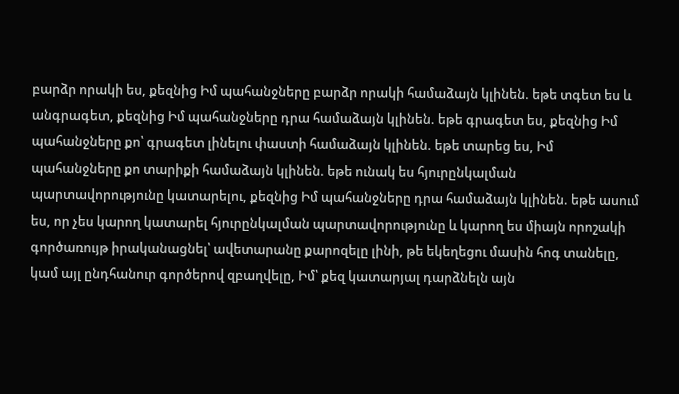բարձր որակի ես, քեզնից Իմ պահանջները բարձր որակի համաձայն կլինեն. եթե տգետ ես և անգրագետ, քեզնից Իմ պահանջները դրա համաձայն կլինեն. եթե գրագետ ես, քեզնից Իմ պահանջները քո՝ գրագետ լինելու փաստի համաձայն կլինեն. եթե տարեց ես, Իմ պահանջները քո տարիքի համաձայն կլինեն. եթե ունակ ես հյուրընկալման պարտավորությունը կատարելու, քեզնից Իմ պահանջները դրա համաձայն կլինեն. եթե ասում ես, որ չես կարող կատարել հյուրընկալման պարտավորությունը և կարող ես միայն որոշակի գործառույթ իրականացնել՝ ավետարանը քարոզելը լինի, թե եկեղեցու մասին հոգ տանելը, կամ այլ ընդհանուր գործերով զբաղվելը, Իմ՝ քեզ կատարյալ դարձնելն այն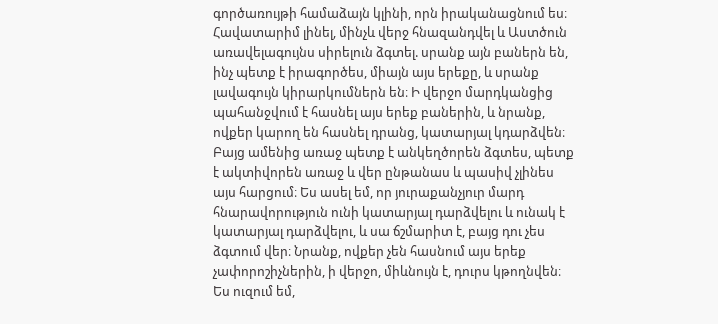գործառույթի համաձայն կլինի, որն իրականացնում ես։ Հավատարիմ լինել, մինչև վերջ հնազանդվել և Աստծուն առավելագույնս սիրելուն ձգտել. սրանք այն բաներն են, ինչ պետք է իրագործես, միայն այս երեքը, և սրանք լավագույն կիրարկումներն են։ Ի վերջո մարդկանցից պահանջվում է հասնել այս երեք բաներին, և նրանք, ովքեր կարող են հասնել դրանց, կատարյալ կդարձվեն։ Բայց ամենից առաջ պետք է անկեղծորեն ձգտես, պետք է ակտիվորեն առաջ և վեր ընթանաս և պասիվ չլինես այս հարցում։ Ես ասել եմ, որ յուրաքանչյուր մարդ հնարավորություն ունի կատարյալ դարձվելու և ունակ է կատարյալ դարձվելու, և սա ճշմարիտ է, բայց դու չես ձգտում վեր։ Նրանք, ովքեր չեն հասնում այս երեք չափորոշիչներին, ի վերջո, միևնույն է, դուրս կթողնվեն։ Ես ուզում եմ,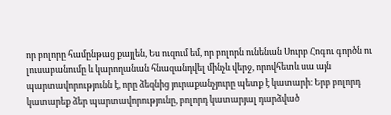որ բոլորը համընթաց քայլեն, Ես ուզում եմ, որ բոլորն ունենան Սուրբ Հոգու գործն ու լուսաբանումը և կարողանան հնազանդվել մինչև վերջ, որովհետև սա այն պարտավորությունն է, որը ձեզնից յուրաքանչյուրը պետք է կատարի։ Երբ բոլորդ կատարեք ձեր պարտավորությունը, բոլորդ կատարյալ դարձված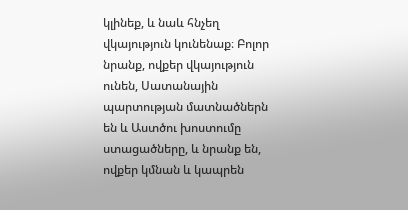կլինեք, և նաև հնչեղ վկայություն կունենաք։ Բոլոր նրանք, ովքեր վկայություն ունեն, Սատանային պարտության մատնածներն են և Աստծու խոստումը ստացածները, և նրանք են, ովքեր կմնան և կապրեն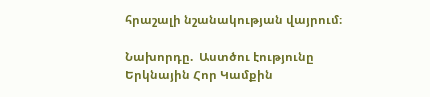հրաշալի նշանակության վայրում։

Նախորդը.  Աստծու էությունը Երկնային Հոր Կամքին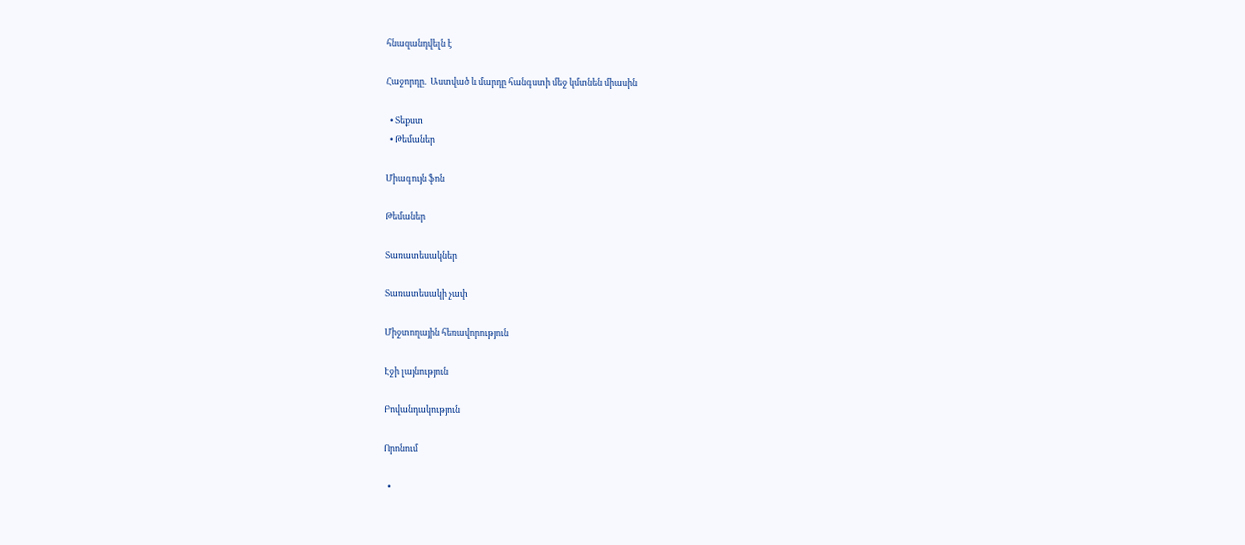հնազանդվելն է

Հաջորդը.  Աստված և մարդը հանգստի մեջ կմտնեն միասին

  • Տեքստ
  • Թեմաներ

Միագույն ֆոն

Թեմաներ

Տառատեսակներ

Տառատեսակի չափ

Միջտողային հեռավորություն

Էջի լայնություն

Բովանդակություն

Որոնում

  •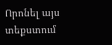Որոնել այս տեքստում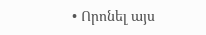• Որոնել այս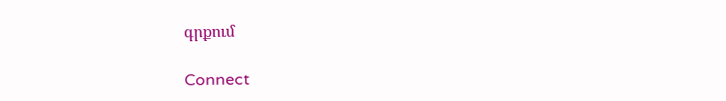գրքում

Connect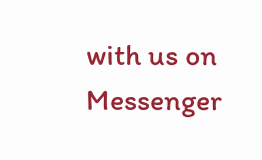with us on Messenger